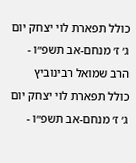כולל תפארת לוי יצחק יום ג׳ ז׳ מנחם-אב תשפ״ו - הרב שמואל רבינוביץ
כולל תפארת לוי יצחק יום ג׳ ז׳ מנחם-אב תשפ״ו -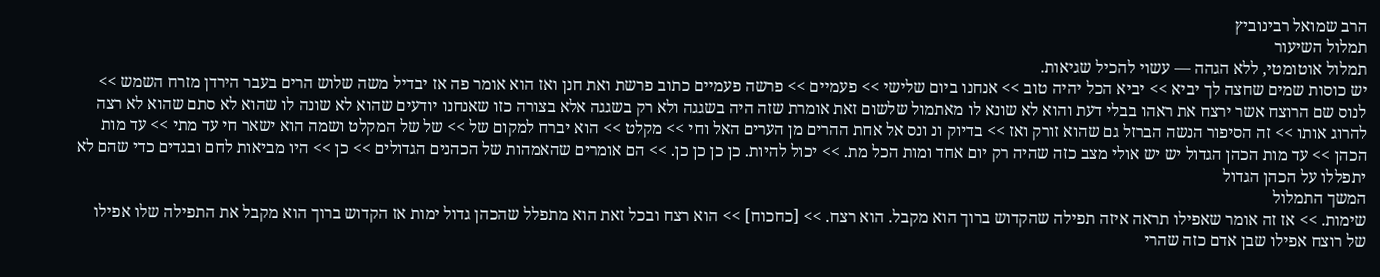הרב שמואל רבינוביץ
תמלול השיעור
תמלול אוטומטי, ללא הגהה — עשוי להכיל שגיאות.
יש כוסות שמים שחצה לך יביא >> יביא הכל יהיה טוב >> אנחנו ביום שלישי >> פעמיים >> פרשה פעמיים כתוב פרשת ואת חנן ואז הוא אומר פה אז יבדיל משה שלוש הרים בעבר הירדן מזרח השמש >> לנוס שם הרוצח אשר ירצח את ראהו בבלי דעת והוא לא שונא לו מאתמול שלשום זאת אומרת שזה היה בשגגה ולא רק בשגגה אלא בצורה כזו שאנחנו יודעים שהוא לא שונה לו שהוא לא סתם שהוא לא רצה להרוג אותו >> זה הסיפור הנשה הברזל גם שהוא זורק ואז >> בדיוק ונ ונס אל אחת ההרים מן הערים האל וחי >> מקלט >> הוא יברח למקום של >> של של המקלט ושמה הוא ישאר חי עד מתי >> עד מות הכהן >> עד מות הכהן הגדול יש יש אולי מצב כזה שהיה רק יום אחד ומות הכל מת. >> יכול להיות. כן כן כן כן. >> הם אומרים שהאמהות של הכהנים הגדולים >> כן >> היו מביאות לחם ובגדים כדי שהם לא יתפללו על הכהן הגדול
המשך התמלול
שימות. >> אז זה אומר שאפילו תראה איזה תפילה שהקדוש ברוך הוא מקבל. הוא רצח. >> [כחכוח] >> הוא רצח ובכל זאת הוא מתפלל שהכהן גדול ימות אז הקדוש ברוך הוא מקבל את התפילה שלו אפילו של רוצח אפילו שבן אדם כזה שהרי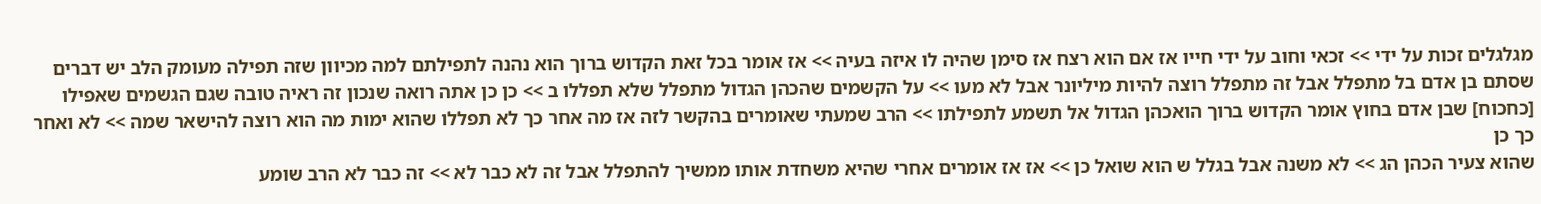מגלגלים זכות על ידי >> זכאי וחוב על ידי חייו אז אם הוא רצח אז סימן שהיה לו איזה בעיה >> אז אומר בכל זאת הקדוש ברוך הוא נהנה לתפילתם למה מכיוון שזה תפילה מעומק הלב יש דברים שסתם בן אדם בל מתפלל אבל זה מתפלל רוצה להיות מיליונר אבל לא מעו >> על הקשמים שהכהן הגדול מתפלל שלא תפללו ב >> כן כן אתה רואה שנכון זה ראיה טובה שגם הגשמים שאפילו [כחכוח] שבן אדם בחוץ אומר הקדוש ברוך הואכהן הגדול אל תשמע לתפילתו >> הרב שמעתי שאומרים בהקשר לזה אז מה אחר כך לא תפללו שהוא ימות מה הוא רוצה להישאר שמה >> לא ואחר כך כן
שהוא צעיר הכהן הג >> לא משנה אבל בגלל ש הוא שואל כן >> אז אז אומרים אחרי שהיא משחדת אותו ממשיך להתפלל אבל זה לא כבר לא >> זה כבר לא הרב שומע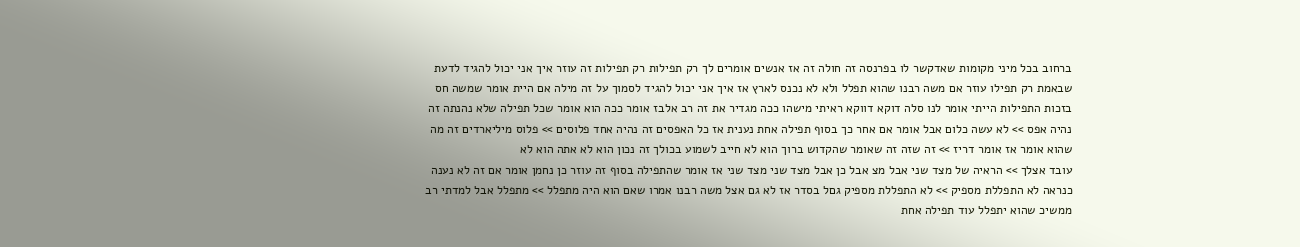ברחוב בכל מיני מקומות שאדקשר לו בפרנסה זה חולה זה אז אנשים אומרים לך רק תפילות רק תפילות זה עוזר איך אני יכול להגיד לדעת שבאמת רק תפילו עוזר אם משה רבנו שהוא תפלל ולא לא נכנס לארץ אז איך אני יכול להגיד לסמוך על זה מילה אם היית אומר שמשה חס בזכות התפילות הייתי אומר לנו סלה דוקא דווקא ראיתי מישהו ככה מגדיר את זה רב אלבז אומר ככה הוא אומר שכל תפילה שלא נהנתה זה נהיה אפס >> לא עשה כלום אבל אומר אם אחר כך בסוף תפילה אחת נענית אז כל האפסים זה נהיה אחד פלוסים >> פלוס מיליארדים זה מה שהוא אומר אז אומר דריז >> זה שזה זה שאומר שהקדוש ברוך הוא לא חייב לשמוע בכולך זה נכון הוא לא אתה הוא לא
עובד אצלך >> הראיה של מצד שני אבל מצ אבל כן אבל מצד שני מצד שני אז אומר שהתפילה בסוף זה עוזר כן נחמן אומר אם זה לא נענה כנראה לא התפללת מספיק >> לא התפללת מספיק גםל בסדר אז לא גם אצל משה רבנו אמרו שאם הוא היה מתפלל >> מתפלל אבל למדתי רב ממשיכ שהוא יתפלל עוד תפילה אחת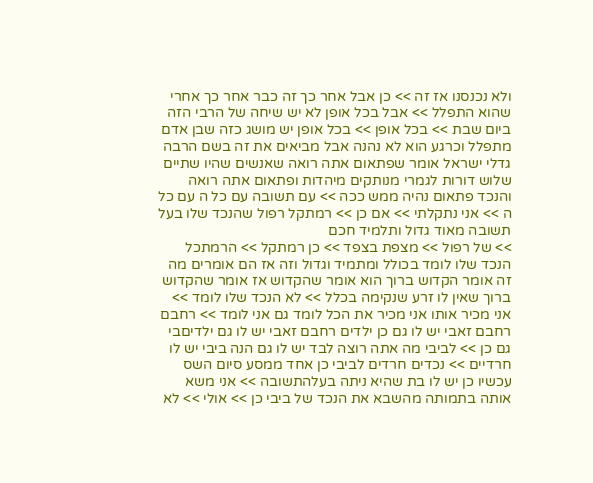ולא נכנסנו אז זה >> כן אבל אחר כך זה כבר אחר כך אחרי שהוא התפלל >> אבל בכל אופן לא יש שיחה של הרבי הזה ביום שבת >> בכל אופן >> בכל אופן יש מושג כזה שבן אדם מתפלל וכרגע הוא לא נהנה אבל מביאים את זה בשם הרבה גדלי ישראל אומר שפתאום אתה רואה שאנשים שהיו שתיים שלוש דורות לגמרי מנותקים מיהדות ופתאום אתה רואה והנכד פתאום נהיה ממש ככה >> עם תשובה עם כל ה עם כל ה >> אני נתקלתי >> אם כן >> רמתקל רפול שהנכד שלו בעל תשובה מאוד גדול ותלמיד חכם
>> של רפול >> מצפת בצפד >> כן רמתקל >> הרמתכל הנכד שלו לומד בכולל ומתמיד וגדול וזה אז הם אומרים מה זה אומר הקדוש ברוך הוא אומר שהקדוש אז אומר שהקדוש ברוך שאין לו זרע שנקימה בכלל >> לא הנכד שלו לומד >> אני מכיר אותו אני מכיר את הכל לומד גם אני לומד >> רחבם רחבם זאבי יש לו גם כן ילדים רחבם זאבי יש לו גם ילדיםבי גם כן >> לביבי מה אתה רוצה לבד יש לו גם הנה ביבי יש לו חרדיים >> נכדים חרדים לביבי כן אחד ממסע סיום השס עכשיו כן יש לו בת שהיא ניתה בעלהתשובה >> אני משא אותה בתמותה מהשבא את הנכד של ביבי כן >> אולי >> לא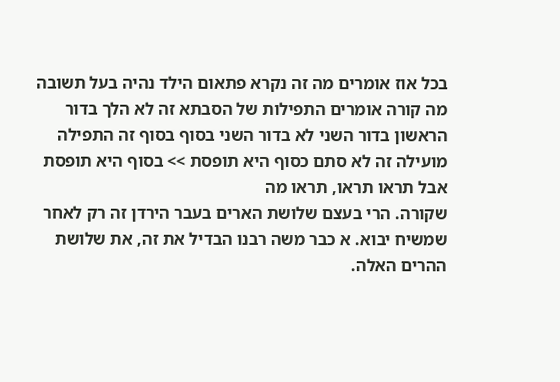בכל אוז אומרים מה זה נקרא פתאום הילד נהיה בעל תשובה מה קורה אומרים התפילות של הסבתא זה לא הלך בדור הראשון בדור השני לא בדור השני בסוף בסוף זה התפילה מועילה זה לא סתם כסוף היא תופסת >> בסוף היא תופסת אבל תראו תראו, תראו מה
שקורה. הרי בעצם שלושת הארים בעבר הירדן זה רק לאחר שמשיח יבוא. א כבר משה רבנו הבדיל את זה, את שלושת ההרים האלה.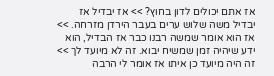אז אתם יכולים לדון בחוץ? >> אז יבדיל אז יבדיל משה שלוש ערים בעבר הירדן מזרחה. >> אז הוא אומר שמשה רבנו כבר אז הבדיל, הוא ידע שיהיה זמן שמשיח יבוא. זה לא מיועד לך >> זה היה מיועד כן איתו אז אומר לי הרבה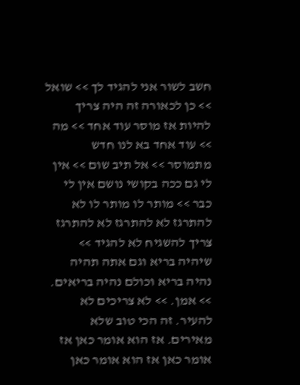חשב לשור אני להגיד לך >> שואל >> כן לכאורה זה היה צריך להיות אז מוסר עוד אחד >> מה >> עוד אחד בא לנו חדש מתמוסר >> אל תיב שום >> אין לי גם ככה בקושי נושם אין לי כבר >> מותר לו מותר לו לא להתרגז לא להתרגז לא להתרגז צריך להשגיח לא להגיד >> שיהיה בריא וגם אתה תהיה נהיה בריא וכולם נהיה בריאים. >> אמן. >> לא צריכים לא להעיר. זה הכי טוב שלא מאירים. אז הוא אומר כאן אז אומר כאן אז הוא אומר כאן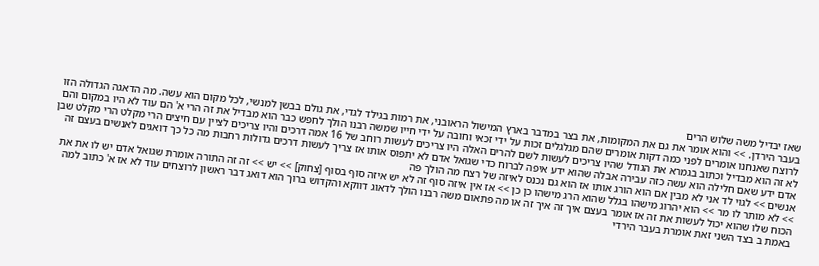שאז יבדיל משה שלוש הרים
בעבר הירדן. >> והוא אומר את גם את המקומות, את בצר במדבר בארץ המישול הראובני, את רמות בגילד לגדי, את גולם בבשן למנשי, לכל מקום הוא עשה. מה הדאגה הגדולה הזו לרוצח שאנחנו אומרים לפני כמה דקות אומרים שהם מגלגלים זכות על ידי זכאי וחובה על ידי חייו שמשה רבנו הולך לחפש כבר הוא מבדיל את זה הרי א' הם עוד לא היו במקום והם לא זה הוא מבדיל וכתוב בגמרא את הגודל שהיו צריכים לעשות לשם להרים האלה היו צריכים לעשות רוחב של 16 אמה דרכים והיו צריכים לציין עם חיצים הרי מקלט הרי מקלט שבן אדם ידע שאם חלילה הוא עשה כזה עבירה אבלה שהוא ידע איפה לברוח כדי שגואל אדם לא יתפוס אותו אז צריך לעשות דרכים גדולות רחבות מה כל כך דואגים לאנשים בעצם זה אנשים >> לגוי לד אני לא מבין אם הוא הורג אותו אז הוא גם נכנס לאיזה של רצח מה הולך פה
>> לא מותר לו מר >> הוא יהרוג מישהו בגלל שהוא הרג מישהו כן כן >> אז אין איזה סוף זה לא יש איזה סוף בסוף [צחוק] >> יש >> זה זה התורה אומרת שגואל אדם יש לו את את הכוח שלו שהוא יכול לעשות את זה אז אומר בעצם איך זה איך זה או מה פתאום משה רבנו הולך לדאוג דווקא והקדוש ברוך הוא דואג דבר ראשון לרוצחים עוד לא אז א' כתוב למה באמת ב בצד השני זאת אומרת בעבר הירדי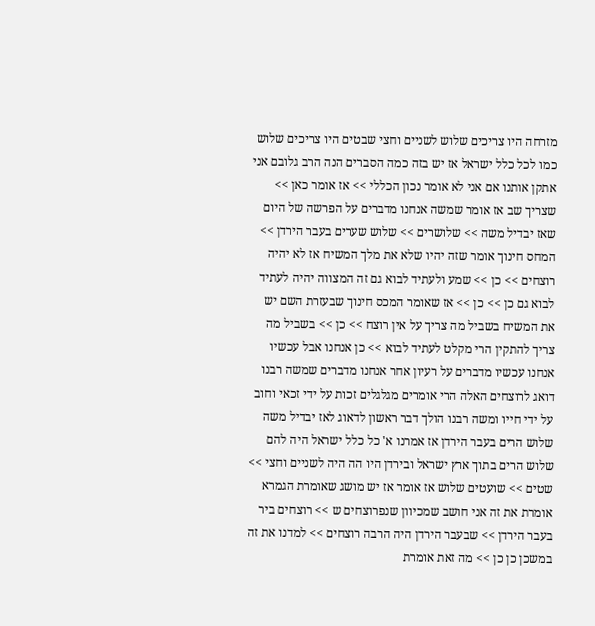מזרחה היו צריכים שלוש לשניים וחצי שבטים היו צריכים שלוש כמו לכל כלל ישראל אז יש בזה כמה הסברים הנה הרב גלובם אני אתקן אותנו אם אני לא אומר נכון הכללי >> אז אומר כאן >> שצריך שב אז אומר שמשה אנחנו מדברים על הפרשה של היום שאז יבדיל משה >> שלושרים >> שלוש שערים בעבר הירדן >> המחס חינוך אומר שזה יהיו שלא את מלך המשיח אז לא יהיה רוצחים >> כן >> שמע ולעתיד לבוא גם זה המצווה יהיה לעתיד
לבוא גם כן >> כן >> אז שאומר המכס חינוך שבעזרת השם יש את המשיח בשביל מה צריך על אין רוצח >> כן >> בשביל מה צריך להתקין הרי מקלט לעתיד לבוא >> כן אנחנו אבל עכשיו אנחנו עכשיו מדברים על רעיון אחר אנחנו מדברים שמשה רבנו דואג לרוצחים האלה הרי אומרים מגלגלים זכות על ידי זכאי וחוב על ידי חייו ומשה רבנו הולך דבר ראשון לדאוג לאז יבדיל משה שלוש הרים בעבר הירדן אז אמרנו א' כל כלל ישראל היה להם שלוש הרים בתוך ארץ ישראל ובירדן היו הה היה לשניים וחצי >> שטים >> שועטים שלוש אז אומר אז יש מושג שאומרת הגמרא אומרת את זה אני חושב שמכיוון שנפרוצחים ש >> רוצחים ביר בעבר הירדן >> שבעבר הירדן היה הרבה רוצחים >> למדנו את זה במשכן כן כן >> מה זאת אומרת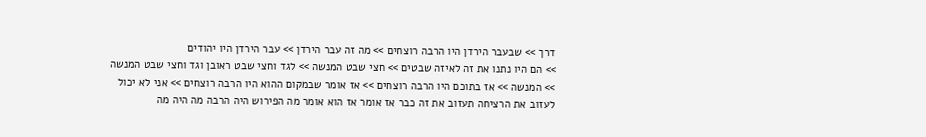דרך >> שבעבר הירדן היו הרבה רוצחים >> מה זה עבר הירדן >> עבר הירדן היו יהודים
>> הם היו נתנו את זה לאיזה שבטים >> חצי שבט המנשה >> לגד וחצי שבט ראובן וגד וחצי שבט המנשה >> המנשה >> אז בתוכם היו הרבה רוצחים >> אז אומר שבמקום ההוא היו הרבה רוצחים >> אני לא יכול לעזוב את הרציחה תעזוב את זה כבר אז אומר אז הוא אומר מה הפירוש היה הרבה מה היה מה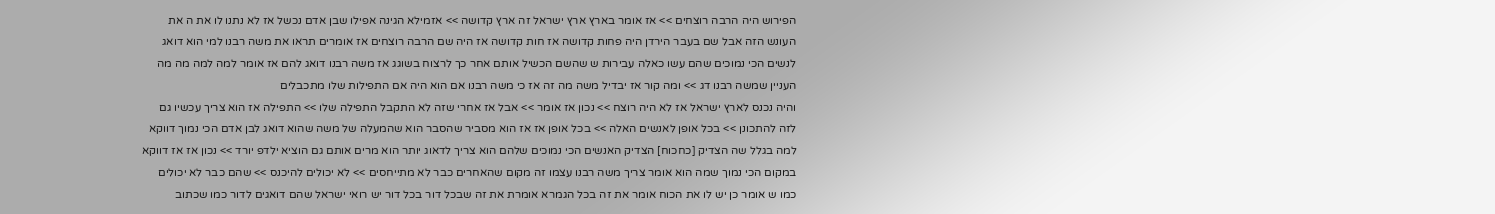הפירוש היה הרבה רוצחים >> אז אומר בארץ ארץ ישראל זה ארץ קדושה >> אזמילא הגינה אפילו שבן אדם נכשל אז לא נתנו לו את ה את העונש הזה אבל שם בעבר הירדן היה פחות קדושה אז חות קדושה אז היה שם הרבה רוצחים אז אומרים תראו את משה רבנו למי הוא דואג לנשים הכי נמוכים שהם עשו כאלה עבירות ש שהשם הכשיל אותם אחר כך לרצוח בשוגג אז משה רבנו דואג להם אז אומר למה למה מה מה העניין שמשה רבנו דג >> ומה קור אז יבדיל משה מה זה אז כי משה רבנו אם הוא היה אם התפילות שלו מתכבלים
והיה נכנס לארץ ישראל אז לא היה רוצח >> נכון אז אומר >> אבל אז אחרי שזה לא התקבל התפילה שלו >> התפילה אז הוא צריך עכשיו גם לזה להתכונן >> בכל אופן לאנשים האלה >> בכל אופן אז אז הוא מסביר שהסבר הוא שהמעלה של משה שהוא דואג לבן אדם הכי נמוך דווקא למה בגלל שה הצדיק [כחכוח] הצדיק האנשים הכי נמוכים שלהם הוא צריך לדאוג יותר הוא מרים אותם גם הוציא ילדפ יורד >> נכון אז אז דווקא במקום הכי נמוך שמה הוא אומר צריך משה רבנו עצמו זה מקום שהאחרים כבר לא מתייחסים >> לא יכולים להיכנס >> שהם כבר לא יכולים כמו ש אומר כן יש לו את הכוח אומר את זה בכל הגמרא אומרת את זה שבכל דור בכל דור יש רואי ישראל שהם דואגים לדור כמו שכתוב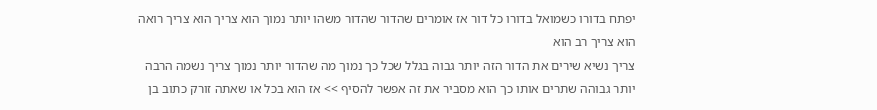יפתח בדורו כשמואל בדורו כל דור אז אומרים שהדור שהדור משהו יותר נמוך הוא צריך הוא צריך רואה הוא צריך רב הוא
צריך נשיא שירים את הדור הזה יותר גבוה בגלל שכל כך נמוך מה שהדור יותר נמוך צריך נשמה הרבה יותר גבוהה שתרים אותו כך הוא מסביר את זה אפשר להסיף >> אז הוא בכל או שאתה זורק כתוב בן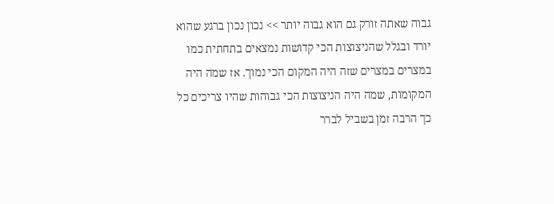גבוה שאתה זורק גם הוא גבוה יותר >> נכון נכון ברגע שהוא יורד ובגלל שהניצוצות הכי קדושות נמצאים בתחתית כמו במצרים במצרים שזה היה המקום הכי נמוך. אז שמה היה המקומות, שמה היה הניצוצות הכי גבוהות שהיו צריכים כל כך הרבה זמן בשביל לברר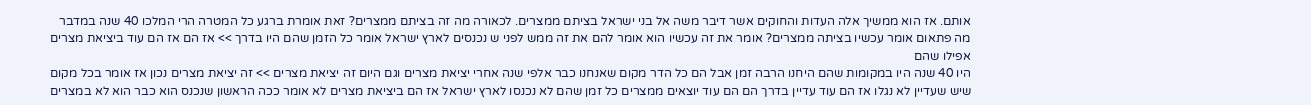אותם. אז הוא ממשיך אלה העדות והחוקים אשר דיבר משה אל בני ישראל בציתם ממצרים. לכאורה מה זה בציתם ממצרים? זאת אומרת ברגע כל המטרה הרי המלכו 40 שנה במדבר מה פתאום אומר עכשיו בציתה ממצרים? אומר את זה עכשיו הוא אומר להם את זה ממש לפני ש נכנסים לארץ ישראל אומר כל הזמן שהם היו בדרך >> אז הם אז הם עוד ביציאת מצרים אפילו שהם
היו 40 שנה היו במקומות שהם היחנו הרבה זמן אבל הם כל הדר מקום שאנחנו כבר אלפי שנה אחרי יציאת מצרים וגם היום זה יציאת מצרים >> זה יציאת מצרים נכון אז אומר בכל מקום שיש שעדיין לא נגלו אז הם עוד עדיין בדרך הם הם עוד יוצאים ממצרים כל זמן שהם לא נכנסו לארץ ישראל אז הם ביציאת מצרים לא אומר ככה הראשון שנכנס הוא כבר הוא לא במצרים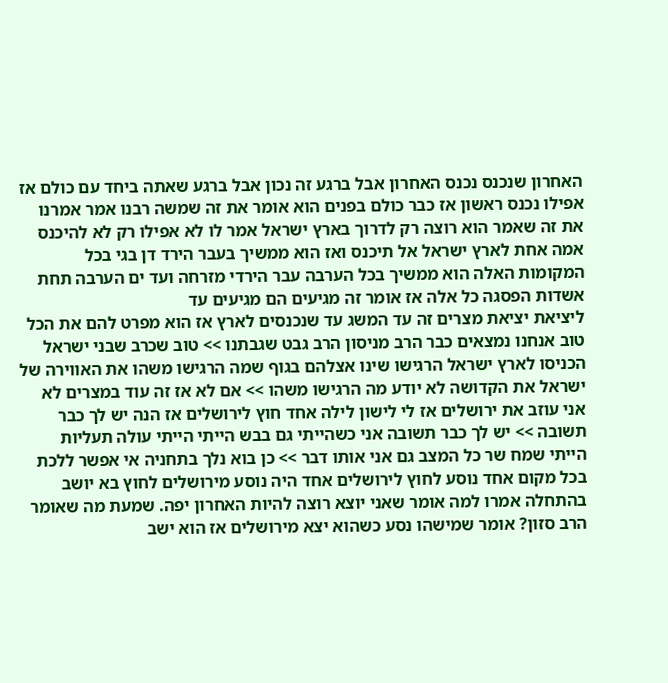האחרון שנכנס נכנס האחרון אבל ברגע זה נכון אבל ברגע שאתה ביחד עם כולם אז אפילו נכנס ראשון אז כבר כולם בפנים הוא אומר את זה שמשה רבנו אמר אמרנו את זה שאמר הוא רוצה רק לדרוך בארץ ישראל אמר לו לא אפילו רק לא להיכנס אמה אחת לארץ ישראל אל תיכנס ואז הוא ממשיך בעבר הירד דן בגי בכל המקומות האלה הוא ממשיך בכל הערבה עבר הירדי מזרחה ועד ים הערבה תחת אשדות הפסגה כל אלה אז אומר זה מגיעים הם מגיעים עד
ליציאת יציאת מצרים זה עד המשג עד שנכנסים לארץ אז הוא מפרט להם את הכל טוב אנחנו נמצאים כבר הרב מניסון הרב גבט שגבתנו >> טוב שכרב שבני ישראל הכניסו לארץ ישראל הרגישו שינו אצלהם בגוף שמה הרגישו משהו את האווירה של ישראל את הקדושה לא יודע מה הרגישו משהו >> אם לא אז זה עוד במצרים לא אני עוזב את ירושלים אז לי לישון לילה אחד חוץ לירושלים אז הנה יש לך כבר תשובה >> יש לך כבר תשובה אני כשהייתי גם בבש הייתי הייתי עולה תעליות הייתי שמח שר כל המצב גם אני אותו דבר >> כן בוא נלך בתחניה אי אפשר ללכת בכל מקום אחד נוסע לחוץ לירושלים אחד היה נוסע מירושלים לחוץ בא יושב בהתחלה אמרו למה אומר שאני יוצא רוצה להיות האחרון יפה. שמעת מה שאומר הרב סזון? אומר שמישהו נסע כשהוא יצא מירושלים אז הוא ישב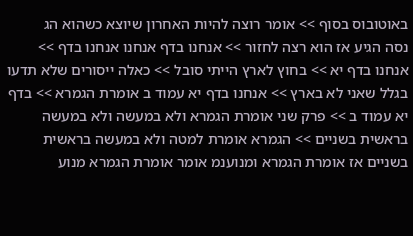באוטובוס בסוף >> אומר רוצה להיות האחרון שיוצא כשהוא הג
נסה הגיע אז הוא רצה לחזור >> אנחנו בדף אנחנו אנחנו בדף >> אנחנו בדף יא >> בחוץ לארץ הייתי סובל >> כאלה ייסורים שלא תדעו בגלל שאני לא בארץ >> אנחנו בדף יא עמוד ב אומרת הגמרא >> בדף יא עמוד ב >> פרק שני אומרת הגמרא ולא במעשה ולא במעשה בראשית בשניים >> הגמרא אומרת למטה ולא במעשה בראשית בשניים אז אומרת הגמרא ומנוענמ אומר אומרת הגמרא מנוע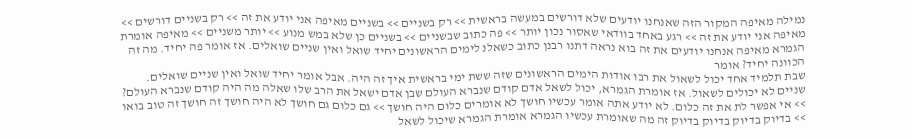נמילה מאיפה המקור הזה שאנחנו יודעים שלא דורשים במעשה בראשית >> רק בשניים >> בשניים מאיפה אני יודע את זה >> רק בשניים דורשים >> מאיפה אני יודע את זה >> רגע באחד בוודאי שאסור נכון יותר >> פה כתוב שבשניים >> בשניים כן שלא במש מנוע >> יותר משניים >> מאיפה אומרת הגמרא מאיפה אנחנו יודעים את זה בוא נראה דתנו רבנן כתוב כשאלנ לימים הראשונים יחיד שואל ואין שניים שואלים. אז אומר פה יחיד. מה זה הכוונה יחיד? אומר
שבת תלמיד אחד יכול לשאול את רבו אודות הימים הראשונים שזה ששת ימי בראשית איך זה היה. אבל אומר יחיד שואל ואין שניים שואלים. שניים לא יכולים לשאול. אז אומרת הגמרא, יכול לשאל אדם קודם שנברא העולם שבן אדם ישאל את הרב שלו שאלה מה היה קודם שנברא העולם? >> אי אפשר לת את זה כלום. לא יודע אתה אומר עכשיו חושך לא אומרים כלום היה חושך >> גם כלום גם חושך לא היה חושך זה חושך זה טוב בואו >> בדיוק בדיוק בדיוק בדיוק זה מה שאומרת עכשיו הגמרא אומרת הגמרא שיכול לשאל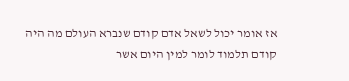אז אומר יכול לשאל אדם קודם שנברא העולם מה היה קודם תלמוד לומר למין היום אשר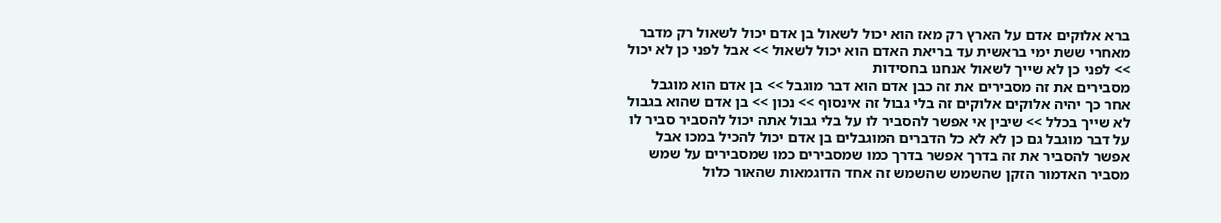ברא אלוקים אדם על הארץ רק מאז הוא יכול לשאול בן אדם יכול לשאול רק מדבר מאחרי ששת ימי בראשית עד בריאת האדם הוא יכול לשאול >> אבל לפני כן לא יכול >> לפני כן לא שייך לשאול אנחנו בחסידות
מסבירים את זה מסבירים את זה כבן אדם הוא דבר מוגבל >> בן אדם הוא מוגבל אחר כך יהיה אלוקים אלוקים זה בלי גבול זה אינסוף >> נכון >> בן אדם שהוא בגבול לא שייך בכלל >> שיבין אי אפשר להסביר לו על בלי גבול אתה יכול להסביר סביר לו על דבר מוגבל גם כן לא לא כל הדברים המוגבלים בן אדם יכול להכיל במכו אבל אפשר להסביר את זה בדרך אפשר בדרך כמו שמסבירים כמו שמסבירים על שמש מסביר האדמור הזקן שהשמש שהשמש זה אחד הדוגמאות שהאור כלול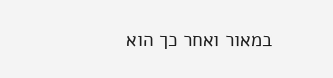במאור ואחר כך הוא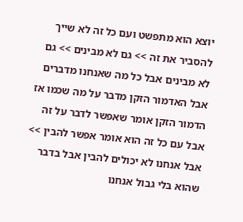יוצא הוא מתפשט ועם כל זה לא שייך להסביר את זה >> גם לא מבינים >> גם לא מבינים אבל כל מה שאנחנו מדברים אבל האדמור הזקן מדבר על מה שכמו אז הדמור הזקן אומר שאפשר לדבר על זה אבל עם כל זה הוא אומר אפשר להבין >> אבל אנחנו לא יכולים להבין אבל בדבר שהוא בלי גבול אנחנו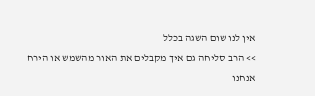אין לנו שום השגה בכלל
>> הרב סליחה גם איך מקבלים את האור מהשמש או הירח אנחנו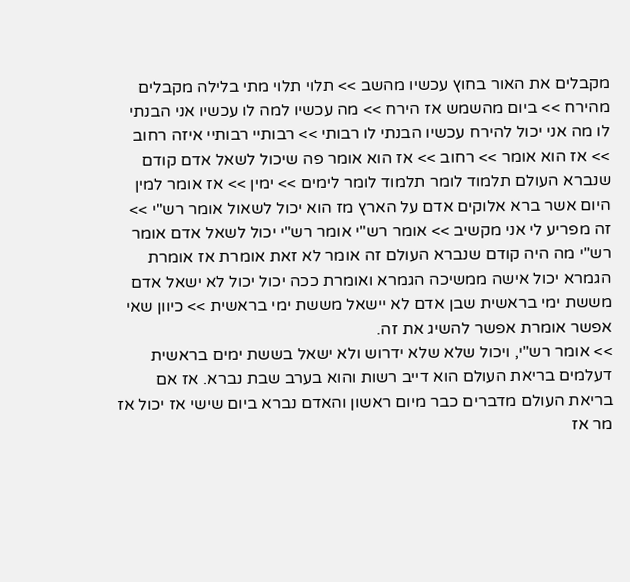מקבלים את האור בחוץ עכשיו מהשב >> תלוי תלוי מתי בלילה מקבלים מהירח >> ביום מהשמש אז הירח >> מה עכשיו למה לו עכשיו אני הבנתי לו מה אני יכול להירח עכשיו הבנתי לו רבותי >> רבותיי רבותיי איזה רחוב >> אז הוא אומר >> רחוב >> אז הוא אומר פה שיכול לשאל אדם קודם שנברא העולם תלמוד לומר תלמוד לומר לימים >> ימין >> אז אומר למין היום אשר ברא אלוקים אדם על הארץ מז הוא יכול לשאול אומר רש"י >> זה מפריע לי אני מקשיב >> אומר רש"י אומר רש"י יכול לשאל אדם אומר רש"י מה היה קודם שנברא העולם זה אומר לא זאת אומרת אז אומרת הגמרא יכול אישה ממשיכה הגמרא ואומרת ככה יכול יכול לא ישאל אדם מששת ימי בראשית שבן אדם לא יישאל מששת ימי בראשית >> כיוון שאי אפשר אומרת אפשר להשיג את זה.
>> אומר רש"י, ויכול שלא שלא ידרוש ולא ישאל בששת ימים בראשית דעלמים בריאת העולם הוא דייב רשות והוא בערב שבת נברא. אז אם בריאת העולם מדברים כבר מיום ראשון והאדם נברא ביום שישי אז יכול אז מר אז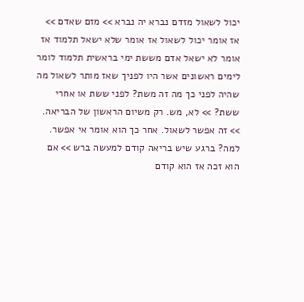יכול לשאול מזדם נברא יה נברא >> מזם שאדם >> אז אומר יכול לשאול אז אומר שלא ישאל תלמוד אז אומר לא ישאל אדם מששת ימי בראשית תלמוד לומר לימים ראשונים אשר היו לפניך שאז מותר לשאול מה שהיה לפני כך מה זה משת? לפני ששת או אחרי ששת? >> לא, מש. רק משיום הראשון של הבריאה. >> זה אפשר לשאול. אחר כך הוא אומר אי אפשר. למה? ברגע שיש בריאה קודם למעשה ברש >> אם הוא זכה אז הוא קודם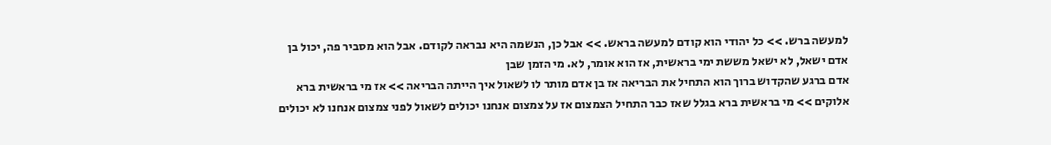למעשה ברש. >> כל יהודי הוא קודם למעשה בראש. >> אבל כן, הנשמה היא נבראה לקודם. אבל הוא מסביר פה, יכול בן אדם ישאל, לא ישאל מששת ימי בראשית, אז הוא אומר, לא. מי הזמן שבן
אדם ברגע שהקדוש ברוך הוא התחיל את הבריאה אז בן אדם מותר לו לשאול איך הייתה הבריאה >> אז מי בראשית ברא אלוקים >> מי בראשית ברא בגלל שאז כבר התחיל הצמצום אז על צמצום אנחנו יכולים לשאול לפני צמצום אנחנו לא יכולים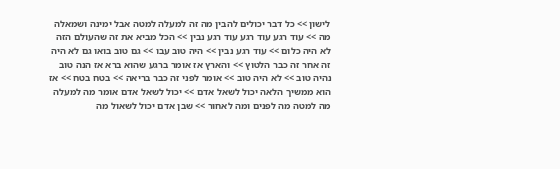לישון >> כל דבר יכולים להבין מה זה למעלה למטה אבל ימינה ושמאלה מה >> עוד רגע עוד רגע עוד רגע נבין >> הכל מביא את זה שהעולם הזה לא היה כלום >> עוד רגע נבין >> היה טוב עבו >> גם טוב בואו גם לא היה זה אחר זה כבר הלטוץ >> והארץ אז אומר ברגע שהוא ברא אז הנה טוב נהיה טוב >> לא היה טוב >> אומר לפני זה כבר בריאה >> בטח בטח >> אז הוא ממשיך הלאה יכול לשאל אדם >> יכול לשאל אדם אומר מה למעלה מה למטה מה לפנים ומה לאחור >> שבן אדם יכול לשאול מה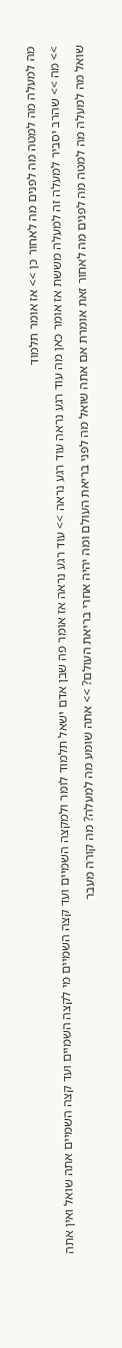מה למעלה מה למטה מה לפנים מה לאחור כן >> אז אומר תלמוד
>> מה >> שהרב יסביר למעלה זה למעלה מששת אז אומר כאן מה עוד רגע נראה עוד רגע נראה >> עוד רגע נראה אז אומר פה שבן אדם ישאל תלמוד לומר ולמקצה השמיים ועד קצה השמיים מי לקצה השמיים ועד קצה השמיים אתה שואל ואין אתה שואל מה למעלה מה למטה מה לפנים מה לאחור זאת אומרת אם אתה שואל מה לפני בריאת העולם ומה יהיה אחרי בריאת העולם? >> אתה שומע מה למעלה? מה קורה מעבר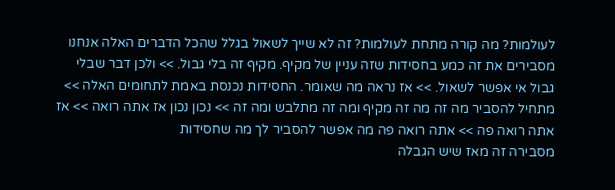לעולמות? מה קורה מתחת לעולמות? זה לא שייך לשאול בגלל שהכל הדברים האלה אנחנו מסבירים את זה כמע בחסידות שזה עניין של מקיף. מקיף זה בלי גבול. >> ולכן דבר שבלי גבול אי אפשר לשאול. >> אז נראה מה שאומר. החסידות נכנסת באמת לתחומים האלה >> מתחיל להסביר מה זה מה זה מקיף ומה זה מתלבש ומה זה >> נכון נכון אז אתה רואה >> אז אתה רואה פה >> אתה רואה פה מה אפשר להסביר לך מה שחסידות
מסבירה זה מאז שיש הגבלה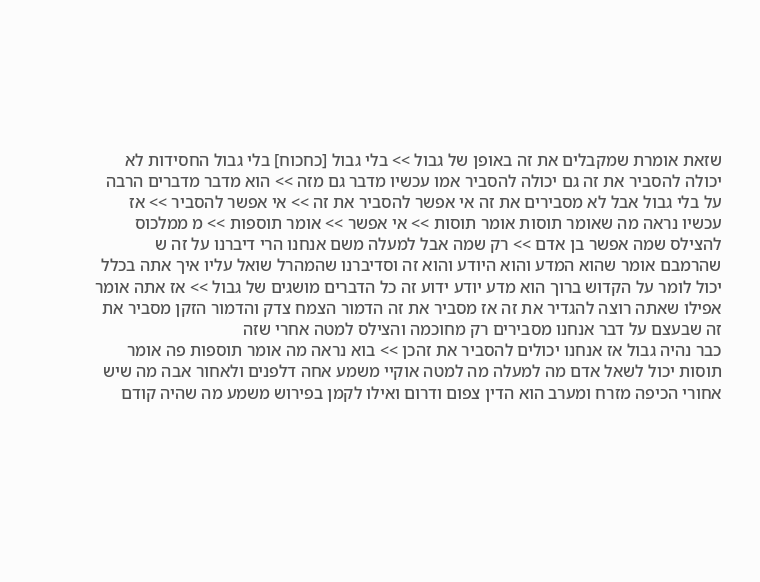שזאת אומרת שמקבלים את זה באופן של גבול >> בלי גבול [כחכוח] בלי גבול החסידות לא יכולה להסביר את זה גם יכולה להסביר אמו עכשיו מדבר גם מזה >> הוא מדבר מדברים הרבה על בלי גבול אבל לא מסבירים את זה אי אפשר להסביר את זה >> אי אפשר להסביר >> אז עכשיו נראה מה שאומר תוסות אומר תוסות >> אי אפשר >> אומר תוספות >> מ ממלכוס להצילס שמה אפשר בן אדם >> רק שמה אבל למעלה משם אנחנו הרי דיברנו על זה ש שהרמבם אומר שהוא המדע והוא היודע והוא זה וסדיברנו שהמהרל שואל עליו איך אתה בכלל יכול לומר על הקדוש ברוך הוא מדע יודע ידוע זה כל הדברים מושגים של גבול >> אז אתה אומר אפילו שאתה רוצה להגדיר את זה אז מסביר את זה הדמור הצמח צדק והדמור הזקן מסביר את זה שבעצם על דבר אנחנו מסבירים רק מחוכמה והצילס למטה אחרי שזה
כבר נהיה גבול אז אנחנו יכולים להסביר את זהכן >> בוא נראה מה אומר תוספות פה אומר תוסות יכול לשאל אדם מה למעלה מה למטה אוקיי משמע אחה דלפנים ולאחור אבה מה שיש אחורי הכיפה מזרח ומערב הוא הדין צפום ודרום ואילו לקמן בפירוש משמע מה שהיה קודם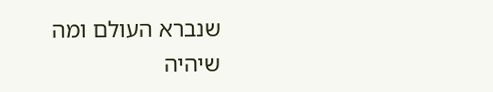שנברא העולם ומה שיהיה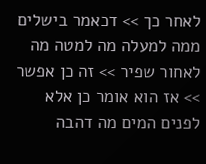לאחר כך >> דכאמר בישלים ממה למעלה מה למטה מה לאחור שפיר >> זה כן אפשר >> אז הוא אומר כן אלא לפנים המים מה דהבה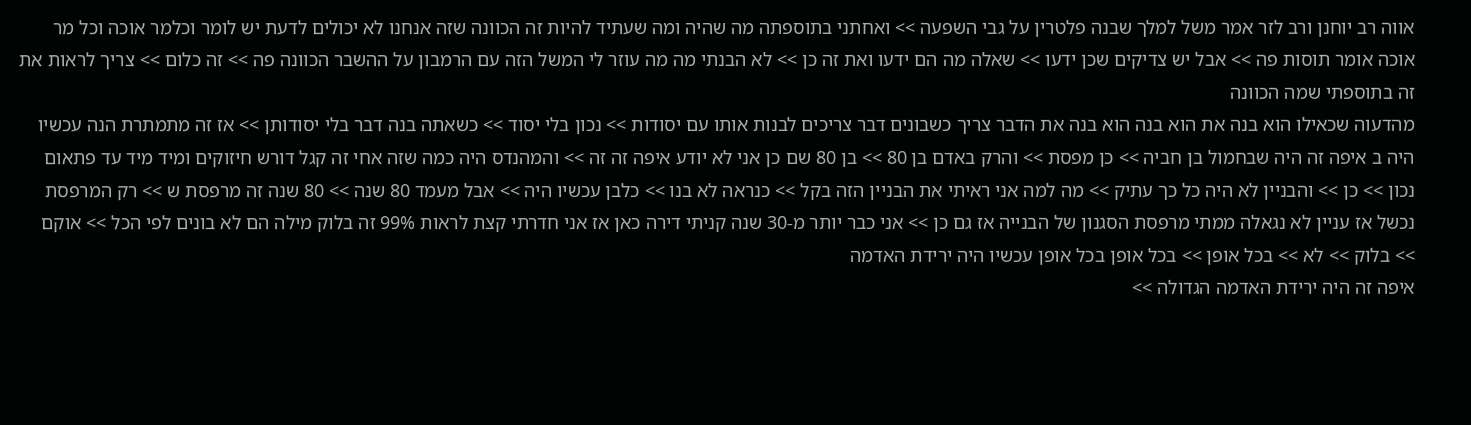אווה רב יוחנן ורב לזר אמר משל למלך שבנה פלטרין על גבי השפעה >> ואחתני בתוספתה מה שהיה ומה שעתיד להיות זה הכוונה שזה אנחנו לא יכולים לדעת יש לומר וכלמר אוכה וכל מר אוכה אומר תוסות פה >> אבל יש צדיקים שכן ידעו >> שאלה מה הם ידעו ואת זה כן >> לא הבנתי מה מה עוזר לי המשל הזה עם הרמבון על ההשבר הכוונה פה >> זה כלום >> צריך לראות את זה בתוספתי שמה הכוונה
מהדעוה שכאילו הוא בנה את הוא בנה הוא בנה את הדבר צריך כשבונים דבר צריכים לבנות אותו עם יסודות >> נכון בלי יסוד >> כשאתה בנה דבר בלי יסודותן >> אז זה מתמתרת הנה עכשיו היה ב איפה זה היה שבחמול בן חביה >> כן מפסת >> והרק באדם בן 80 >> בן 80 שם כן אני לא יודע איפה זה זה >> והמהנדס היה כמה שזה אחי זה קגל דורש חיזוקים ומיד מיד עד פתאום נכון >> כן >> והבניין לא היה כל כך עתיק >> מה למה אני ראיתי את הבניין הזה בקל >> כנראה לא בנו >> כלבן עכשיו היה >> אבל מעמד 80 שנה >> 80 שנה זה מרפסת ש >> רק המרפסת נכשל אז עניין לא נגאלה ממתי מרפסת הסגנון של הבנייה אז גם כן >> אני כבר יותר מ-30 שנה קניתי דירה כאן אז אני חדרתי קצת לראות 99% זה בלוק מילה הם לא בונים לפי הכל >> אוקם >> בלוק >> לא >> בכל אופן >> בכל אופן בכל אופן עכשיו היה ירידת האדמה
איפה זה היה ירידת האדמה הגדולה >>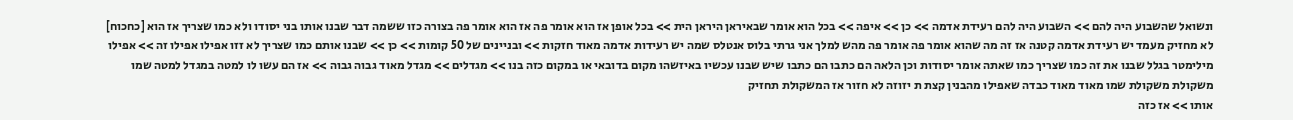ונשואל שהשבוע היה להם >> השבוע היה להם רעידת אדמה >> כן >> איפה >> בכל הוא אומר שבאיראן היראן הית >> בכל אופן אז הוא אומר פה אז הוא אומר פה בצורה כזו ששמה דבר שבנו אותו בני יסודו ולא כמו שצריך אז הוא [כחכוח] לא מחזיק מעמד יש רעידת אדמה קטנה אז זה מה שהוא אומר פה אומר פה מהש למלך אני גרתי בלוס אנטלס שמה יש רעידות אדמה מאוד חזקות >> ובניינים של 50 קומות >> כן >> שבנו אותם כמו שצריך לא זזו אפילו אפילו זה >> אפילו מילימטר בגלל שבנו את זה כמו שצריך כמו שאתה אומר יסודות וכן הלאה הם כתבו הם כתבו שיש שבנו עכשיו באיזשהו מקום בדובאי או במקום כזה בנו >> מגדלים >> מגדל מאוד גבוה גבוה >> אז הם עשו לו למטה במגדל למטה שמו משקולת משקולת שמו מאוד מאוד כבדה שאפילו מהבנין קצת ת יזוזה לא חזור אז המשקולת תחזיק
אותו >> אז כזה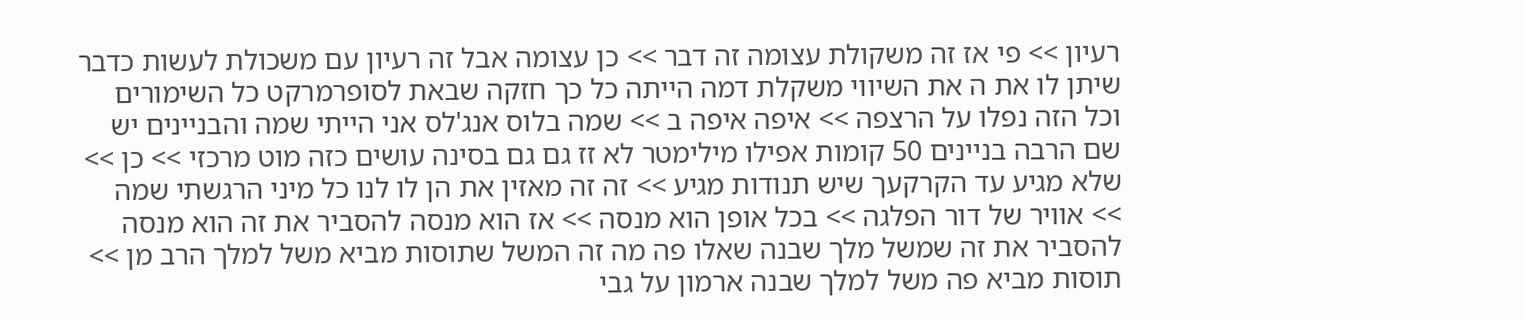רעיון >> פי אז זה משקולת עצומה זה דבר >> כן עצומה אבל זה רעיון עם משכולת לעשות כדבר שיתן לו את ה את השיווי משקלת דמה הייתה כל כך חזקה שבאת לסופרמרקט כל השימורים וכל הזה נפלו על הרצפה >> איפה איפה ב >> שמה בלוס אנג'לס אני הייתי שמה והבניינים יש שם הרבה בניינים 50 קומות אפילו מילימטר לא זז גם גם בסינה עושים כזה מוט מרכזי >> כן >> שלא מגיע עד הקרקעך שיש תנודות מגיע >> זה זה מאזין את הן לו לנו כל מיני הרגשתי שמה >> אוויר של דור הפלגה >> בכל אופן הוא מנסה >> אז הוא מנסה להסביר את זה הוא מנסה להסביר את זה שמשל מלך שבנה שאלו פה מה זה המשל שתוסות מביא משל למלך הרב מן >> תוסות מביא פה משל למלך שבנה ארמון על גבי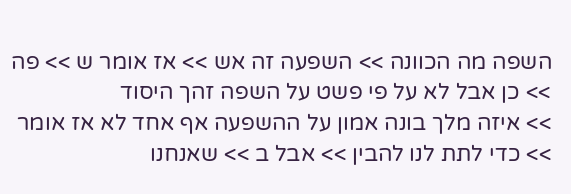השפה מה הכוונה >> השפעה זה אש >> אז אומר ש >> פה >> כן אבל לא על פי פשט על השפה זהך היסוד
>> איזה מלך בונה אמון על ההשפעה אף אחד לא אז אומר >> כדי לתת לנו להבין >> אבל ב >> שאנחנו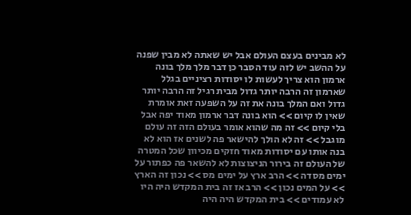לא מבינים בעצם העולם אבל יש שאתה לא מבין שפנה על ההשב יש לזה עוד הסבר כן דבר מלך מלך בונה ארמון הוא צריך לעשות לו יסודות רציניים בגלל שארמון זה הרבה יותר גדול מבית רגיל זה הרבה יותר גדול ואם המלך בונה את זה על השפעה זאת אומרת שאין לו קיום >> הוא בונה דבר ארמון מאוד יפה אבל בלי קיום >> זה מה שהוא אומר בעולם הזה זה עולם מוגבל >> זה לא הולך להישאר פה לשנים אז הוא לא בנה אותו עם יסודות מאוד חזקים מכיוון שכל המטרה של העולם זה בירור הניצוצות לא להשאר פה כפתור על ימים מסדה >> הרב ארץ על ימים מס >> נכון זה הארץ >> על המים נכון >> הרב אז זה בית המקדש היה היו לא עמודים >> בית המקדש היה היה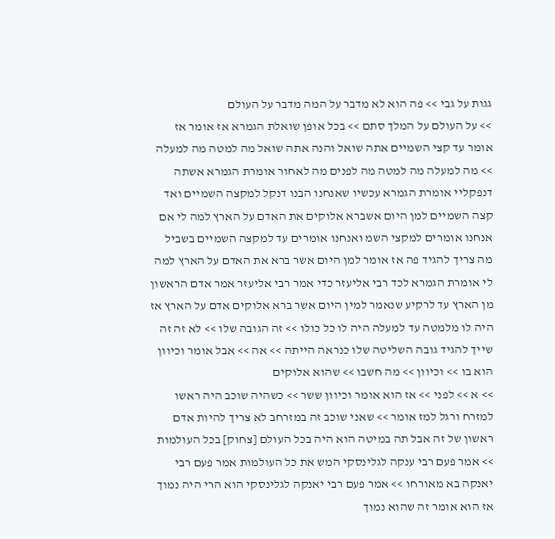גגות על גבי >> פה הוא לא מדבר על המה מדבר על העולם
>> על העולם על המלך סתם >> בכל אופן שואלת הגמרא אז אומר אז אומר עד קצי השמיים אתה שואל והנה אתה שואל מה למטה מה למעלה >> מה למעלה מה למטה מה לפנים מה לאחור אומרת הגמרא אשתה דנפקליי אומרת הגמרא עכשיו שאנחנו הבנו דנקל למקצה השמיים ואד קצה השמיים למן היום אשברא אלוקים את האדם על הארץ למה לי אם אנחנו אומרים למקצי השמ ואנחנו אומרים עד למקצה השמיים בשביל מה צריך להגיד פה אז אומר למן היום אשר ברא את האדם על הארץ למה לי אומרת הגמרא לכד רבי אליעזר כדי אמר רבי אליעזר אמר אדם הראשון מן הארץ עד לרקיע שנאמר למין היום אשר ברא אלוקים אדם על הארץ אז היה לו מלמטה עד למעלה היה לו כל כולו >> זה הגובה שלו >> לא זה זה שייך להגיד גובה השליטה שלו כנראה הייתה >> אה >> אבל אומר וכיוון הוא בו >> וכיוון >> מה חשבו >> שהוא אלוקים
>> א >> לפני >> אז הוא אומר וכיוון ששר >> כשהיה שוכב היה ראשו למזרח ורגל למז אומר >> שאני שוכב זה במזרחב לא צריך להיות אדם ראשון של זה אבל תה במיטה הוא היה בכל העולם [צחוק] בכל העולמות >> אמר פעם רבי ענקה לגלינסקי המש את כל העולמות אמר פעם רבי יאנקה בא מאורחו >> אמר פעם רבי יאנקה לגלינסקי הוא הרי היה נמוך אז הוא אומר זה שהוא נמוך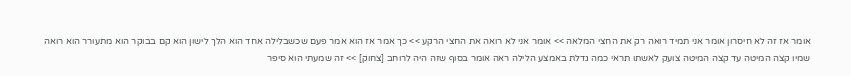אומר אז זה לא חיסרון אומר אני תמיד רואה רק את החצי המלאה >> אומר אני לא רואה את החצי הרקע >> כך אמר אז הוא אמר פעם שכשבלילה אחד הוא הלך לישון הוא קם בבוקר הוא מתעורר הוא רואה שמיו קצה המיטה עד קצה המיטה צועק לאשתו תראי כמה גדלת באמצע הלילה ראה אומר בסוף שזה היה לרוחב [צחוק] >> זה שמעתי הוא סיפר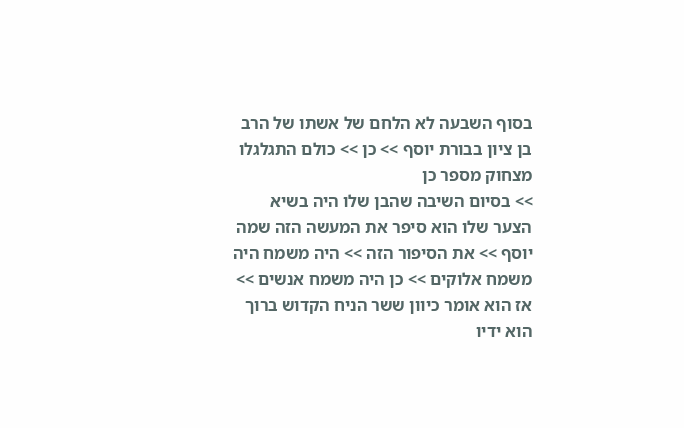בסוף השבעה לא הלחם של אשתו של הרב בן ציון בבורת יוסף >> כן >> כולם התגלגלו מצחוק מספר כן
>> בסיום השיבה שהבן שלו היה בשיא הצער שלו הוא סיפר את המעשה הזה שמה יוסף >> את הסיפור הזה >> היה משמח היה משמח אלוקים >> כן היה משמח אנשים >> אז הוא אומר כיוון ששר הניח הקדוש ברוך הוא ידיו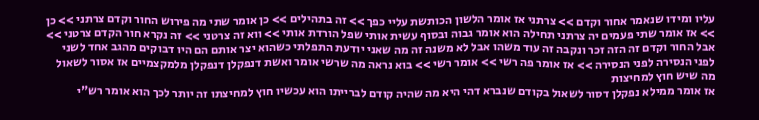עליו ומידו שנאמר אחור וקדם >> צרתני אז אומר הלשון הכותשת עליי כפך >> זה בתהילים >> כן אומר שתי מה פירוש החור וקדם צרתני >> כן >> אז אומר שתי פעמים יה צרתני תחילה הוא אומר גבוה ובסוף עשית אותי שפל הורדת אותי >> ווא זה צרטני >> זה נקרא חור הקדם צרטני >> אבל החור וקדם זה הזה זכר ונקבה זה עוד משהו אבל לא משנה זה מה שאני יודעת התפלתי כשהוא יצר אותם הם היו דבוקים מהגב אחד לשני לפני הנסירה לפני הנסירה >> אז אומר פה רשי >> אומר רשי >> בוא נראה מה שרשי אומר ואשת דנפקלן דנפקלן מלמקצמיים אז אסור לשאול מה שיש חוץ למחיצות
אז אומר ממילא נפקלן דסור לשאול בקודם שנברא דהי היא מה שהיה קודם לברייתו הוא עכשיו חוץ למחיצתו זה יותר לכך הוא אומר רש"י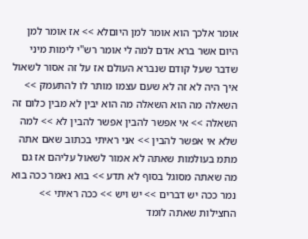אומר אלכך הוא אומר למן היוםלא >> אז אומר למן היום אשר ברא אדם למה לי אומר רש"י לימות מיני שדבר שעל קודם שנברא העולם אז על זה אסור לשאול איך היה לא זה לא שעם עצמו מותר לו להתעמק >> השאלה מה הוא השאלה מה הוא יבין לא מבין כלום זה השאלה >> אי אפשר להבין אפשר להבין לא >> למה שלא אי אפשר להבין >> אני ראיתי בכתוב שאם אתה מתמ בעולמות שאתה לא אמור לשאול עליהם אז גם מה שאתה מסוגל בסוף לא תדע >> בוא נאמר ככה בוא נמר ככה יש דברים >> יש ויש >> ככה ראיתי >> החצילות שאתה לומד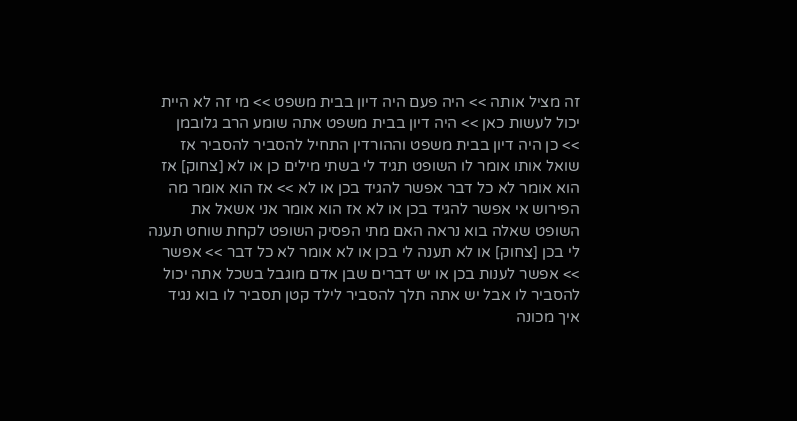זה מציל אותה >> היה פעם היה דיון בבית משפט >> מי זה לא היית יכול לעשות כאן >> היה דיון בבית משפט אתה שומע הרב גלובמן
>> כן היה דיון בבית משפט וההורדין התחיל להסביר להסביר אז שואל אותו אומר לו השופט תגיד לי בשתי מילים כן או לא [צחוק] אז הוא אומר לא כל דבר אפשר להגיד בכן או לא >> אז הוא אומר מה הפירוש אי אפשר להגיד בכן או לא אז הוא אומר אני אשאל את השופט שאלה בוא נראה האם מתי הפסיק השופט לקחת שוחט תענה לי בכן [צחוק] או לא תענה לי בכן או לא אומר לא כל דבר >> אפשר >> אפשר לענות בכן או יש דברים שבן אדם מוגבל בשכל אתה יכול להסביר לו אבל יש אתה תלך להסביר לילד קטן תסביר לו בוא נגיד איך מכונה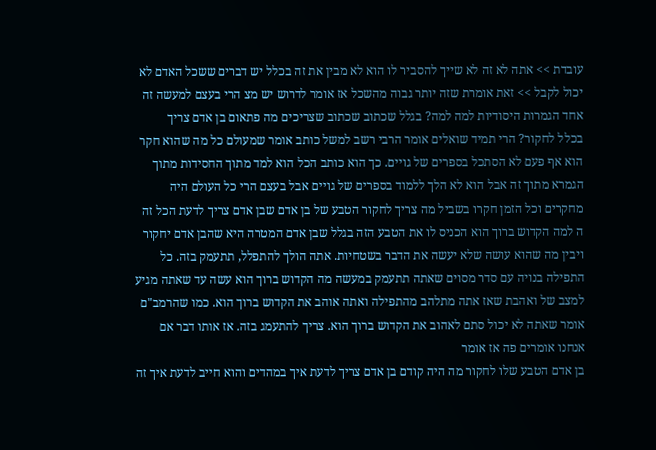עובדת >> אתה לא זה לא שייך להסביר לו הוא לא מבין את זה בכלל יש דברים ששכל האדם לא יכול לקבל >> זאת אומרת שזה יותר גבוה מהשכל אז אומר לדרוש יש מצ הרי בעצם למעשה זה אחד הגמרות היסודיות למה למה? בגלל שכתוב שכתוב שצריכים מה פתאום בן אדם צריך
בכלל לחקור? הרי תמיד שואלים אומר הרבי רשב למשל כותב אומר שמעולם כל מה שהוא חקר הוא אף פעם לא הסתכל בספרים של גויים. כך הוא כותב הכל הוא למד מתוך החסידות מתוך הגמרא מתוך זה אבל הוא לא הלך ללמוד בספרים של גויים אבל בעצם הרי כל העולם היה מחקרים וכל הזמן חקרו בשביל מה צריך לחקור הטבע של בן אדם שבן אדם צריך לדעת הכל זה ה למה הקדוש ברוך הוא הכניס לו את הטבע הזה בגלל שבן אדם המטרה היא שהבן אדם יחקור ויבין מה שהוא עושה שלא יעשה את הדבר בשטחיות. אתה הולך להתפלל, תתעמק בזה. כל התפילה בנויה עם סדר מסוים שאתה תתעמק במעשה מה הקדוש ברוך הוא עשה עד שאתה מגיע למצב של ואהבת שאז אתה מתלהב מהתפילה ואתה אוהב את הקדוש ברוך הוא. כמו שהרמב"ם אומר שאתה לא יכול סתם לאהוב את הקדוש ברוך הוא. צריך להתעמג בזה. אז אותו דבר אם אנחנו אומרים פה אז אומר
בן אדם הטבע שלו לחקור מה היה קודם בן אדם צריך לדעת איך במהדים והוא חייב לדעת איך זה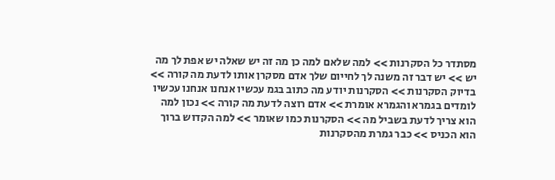מסתדר כל הסקרנות >> למה שלאם למה כן מה זה יש שאלה יש אפת לך מה יש >> יש דבר זה משנה לך לחייום שלך אדם מסקרן אותו לדעת מה קורה >> בדיוק הסקרנות >> הסקרנות יודע מה כתוב בגמ עכשיו אנחנו אנחנו עכשיו לומדים בגמרא והגמרא אומרת >> אדם רוצה לדעת מה קורה >> נכון למה הוא צריך לדעת בשביל מה >> הסקרנות כמו שאומר >> למה הקדוש ברוך הוא הכניס >> כבר גמרת מהסקרנות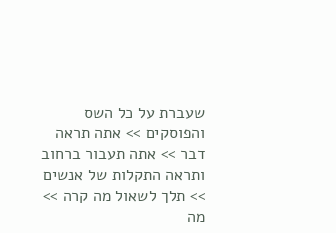שעברת על כל השס והפוסקים >> אתה תראה דבר >> אתה תעבור ברחוב ותראה התקלות של אנשים >> תלך לשאול מה קרה >> מה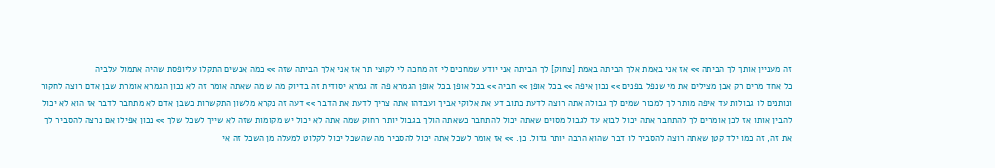זה מעניין אותך לך הביתה >> אז אני באמת אלך הביתה באמת [צחוק] לך הביתה אני יודע שמחכים לי זה מחכה לי לקוצי תר אז אני אלך הביתה שזה >> כמה אנשים התקלו עליופסת שהיה אתמול עלביה
כל אחד מרים רק אבן מצילים את מי שנפל בפנים >> נכון איפה >> בכל אופן >> חביה >> בכל אופן בכל אופן הגמרא פה זה גמרא יסודית זה בדיוק מה ש מה שאתה אומר זה לא נכון הגמרא אומרת שבן אדם רוצה לחקור ונותנים לו גבולות עד איפה מותר לך למכור שמים לך גבולה אתה רוצה לדעת כתוב דע את אלוקי אביך ועבדהו אתה צריך לדעת את הדבר >> דעה זה נקרא מלשון התקשרות כשבן אדם לא מתחבר לדבר אז הוא לא יכול להבין אותו אז לכן אומרים לך להתחבר אתה יכול לבוא עד לגבול מסוים שאתה יכול להתחבר כשאתה הולך בגבול יותר רחוק שמה אתה לא יכול יש מקומות שזה לא שייך לשכל שלך >> נכון אפילו אם נרצה להסביר לך את זה, זה כמו ילד קטן שאתה רוצה להסביר לו דבר שהוא הרבה יותר גדול. כן. >> אז אומר לשכל אתה יכול להסביר מה שהשכל יכול לקלוט למעלה מן השכל זה אי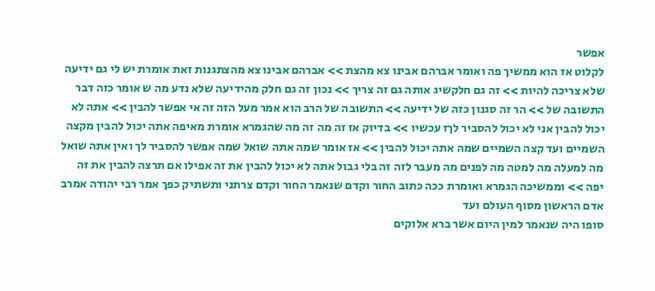אפשר
לקלוט אז הוא ממשיך פה ואומר אברהם אבינו צא מהצת >> אברהם אבינו צא מהצתגנות זאת אומרת יש לי גם ידיעה שלא צריכה להיות >> זה גם חלקשיג אותה גם זה צריך >> נכון זה גם חלק מהידיעה שלא נדע מה ש אומר כזה דבר התשובה של >> הר זה סגנון כזה של ידיעה >> התשובה של הרב הוא אמר מעל הזה זה אי אפשר להבין >> אתה לא יכול להבין אני לא יכול להסביר לךז עכשיו >> בדיוק אז זה מה זה מה שהגמרא אומרת מאיפה אתה יכול להבין מקצה השמיים ועד קצה השמיים שמה אתה יכול להבין >> אז אומר שמה אתה שואל שמה אפשר להסביר לך ואין אתה שואל מה למעלה מה למטה מה לפנים מה מעבר לזה זה בלי גבול אתה לא יכול להבין את זה אפילו אם תרצה להבין את זה יפה >> וממשיכה הגמרא ואומרת ככה כתוב החור וקדם שנאמר החור וקדם צרתני ותשתיק כפך אמר רבי יהודה אמרב אדם הראשון מסוף העולם ועד
סופו היה שנאמר למין היום אשר ברא אלוקים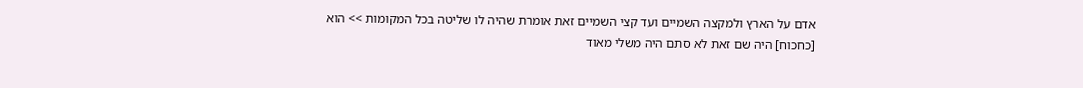אדם על הארץ ולמקצה השמיים ועד קצי השמיים זאת אומרת שהיה לו שליטה בכל המקומות >> הוא [כחכוח] היה שם זאת לא סתם היה משלי מאוד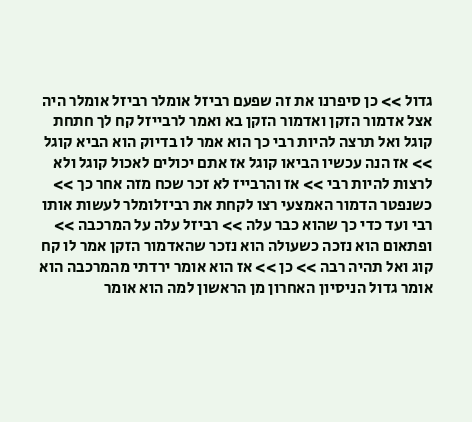גדול >> כן סיפרנו את זה שפעם רביזל אומלר רביזל אומלר היה אצל אדמור הזקן ואדמור הזקן בא ואמר לרבייזל קח לך חתחת קוגל ואל תרצה להיות רבי כך הוא אמר לו בדיוק הוא הביא קוגל >> אז הנה עכשיו הביאו קוגל אז אתם יכולים לאכול קוגל ולא לרצות להיות רבי >> אז והרבייז לא זכר שכח מזה אחר כך >> כשנפטר הדמור האמצעי רצו לקחת את רביזלומלר לעשות אותו רבי ועד כדי כך שהוא כבר עלה >> רביזל עלה על המרכבה >> ופתאום הוא נזכה כשעולה הוא נזכר שהאדמור הזקן אמר לו קח קוג ואל תהיה רבה >> כן >> אז הוא אומר ירדתי מהמרכבה הוא אומר גדול הניסיון האחרון מן הראשון למה הוא אומר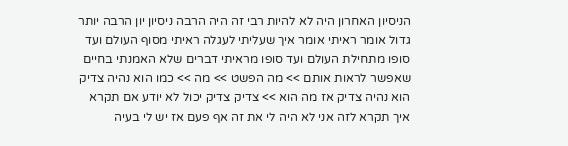הניסיון האחרון היה לא להיות רבי זה היה הרבה ניסיון יון הרבה יותר גדול אומר ראיתי אומר איך שעליתי לעגלה ראיתי מסוף העולם ועד סופו מתחילת העולם ועד סופו מראיתי דברים שלא האמנתי בחיים שאפשר לראות אותם >> מה הפשט >> מה >> כמו הוא נהיה צדיק הוא נהיה צדיק אז מה הוא >> צדיק צדיק יכול לא יודע אם תקרא איך תקרא לזה אני לא היה לי את זה אף פעם אז יש לי בעיה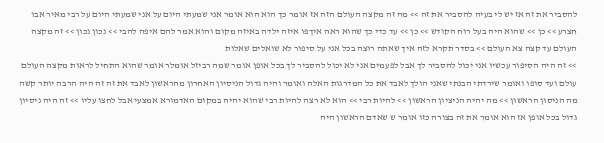להסביר את זה אז יש לי בעיה להסביר את זה >> מה זה מקצה העולם הזה אז אומר כך הוא הוא אומר אני שמעתי היום על אני שמעתי היום על רבי מאיר אבו חצרע >> כן >> שהוא היה בעל רוח הקודש >> כן >> עד כדי כך שהוא ראה איךפו איזה ילדה באיזה מקום והוא אמר להם איפה להבי >> נכון נכון >> זה מקצה העולם עד קצה צא העולם >> בסדר תקרא לזה איך שאתה רוצה בכל אני על סיפור לא שואלים שאלות
>> זה היה הסיפור עכשיו אני יכול להסביר לך אבל לפעמים אני לא יכול להסביר לך בכל אופן אומר שמה רביזל אומלר אומר שהוא התחיל לראות מקצה העולם עולם ועד סופו ואומר שירדתי הבנתי שאני הולך לאבד את כל המדרגות האלה ואומר והיה גדול הניסיון האחרון מהראשון לאבד את זה זה היה הרבה יותר קשה מה הניסון הראשון >> מה יהיה הניציון הראשון >> להיות רבי >> הוא לא רצה להיות רבי שהוא יהיה במקום האדמורא אמצעי אבל לחצו עליו >> זה היה ניסיון גדול בכל אופן אז הוא אומר את זה בצורה כזו אומר ש שאדם הראשון היה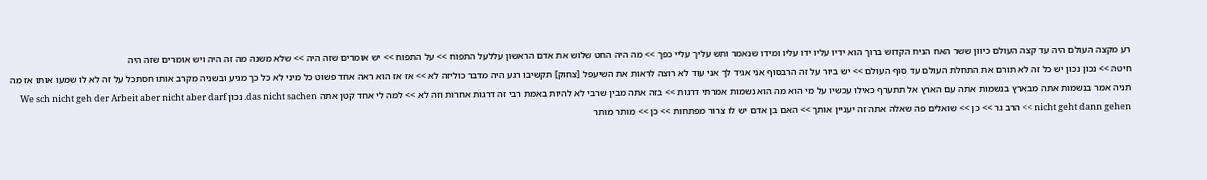רע מקצה העולם היה עד קצה העולם כיוון ששר האח הניח הקדוש ברוך הוא ידיו עליו ידו עליו ומידו שנאמר ותש עליך עליי כפך >> מה היה החט שלוש את אדם הראשון עללעל התפוח >> על התפוח >> יש אומרים שזה היה >> שלא משנה מה זה היה ויש אומרים שזה היה
חיטה >> נכון נכון יש כל זה לא תורם את התחלת העולם עד סוף העולם >> יש ביור על זה הרבסוף אני אגיד לך אני עוד לא רוצה לראות את השיעפל [צחוק] תקשיבו רגע היה מדבר כוליזה לא >> אז אז הוא ראה אחד פשוט כל מיני לא כל כך מגיע ובשניה מקרב אותו חסתכל על זה לא לו שמעו אותו אז מה תניה אמר בנשמות אתה מבארץ בנשמות אתה עם הארץ אל תתערף כאילו עכשיו על מי הוא מה הוא נשמות אמרתי דרגות >> בזה אתה מבין שרבי לא להיות באמת רבי זה דרגות אחרות וזה לא >> למה לי אחד קטן אתה das nicht sachen. נכון We sch nicht geh der Arbeit aber nicht aber darf nicht geht dann gehen >> הרב גר >> כן >> שואלים פה שאלה אתה זה יעניין אותך >> האם בן אדם יש לו צרור מפתחות >> כן >> מותר מותר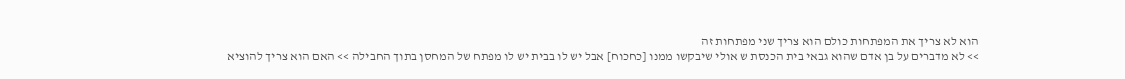הוא לא צריך את המפתחות כולם הוא צריך שני מפתחות זה
>> לא מדברים על בן אדם שהוא גבאי בית הכנסת ש אולי שיבקשו ממנו [כחכוח] אבל יש לו בבית יש לו מפתח של המחסן בתוך החבילה >> האם הוא צריך להוציא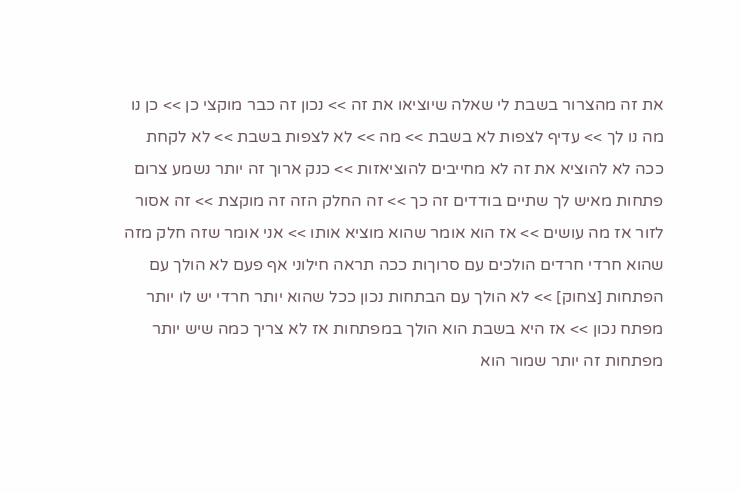את זה מהצרור בשבת לי שאלה שיוציאו את זה >> נכון זה כבר מוקצי כן >> כן נו מה נו לך >> עדיף לצפות לא בשבת >> מה >> לא לצפות בשבת >> לא לקחת ככה לא להוציא את זה לא מחייבים להוציאזות >> כנק ארוך זה יותר נשמע צרום פתחות מאיש לך שתיים בודדים זה כך >> זה החלק הזה זה מוקצת >> זה אסור לזור אז מה עושים >> אז הוא אומר שהוא מוציא אותו >> אני אומר שזה חלק מזה שהוא חרדי חרדים הולכים עם סרוךות ככה תראה חילוני אף פעם לא הולך עם הפתחות [צחוק] >> לא הולך עם הבתחות נכון ככל שהוא יותר חרדי יש לו יותר מפתח נכון >> אז היא בשבת הוא הולך במפתחות אז לא צריך כמה שיש יותר מפתחות זה יותר שמור הוא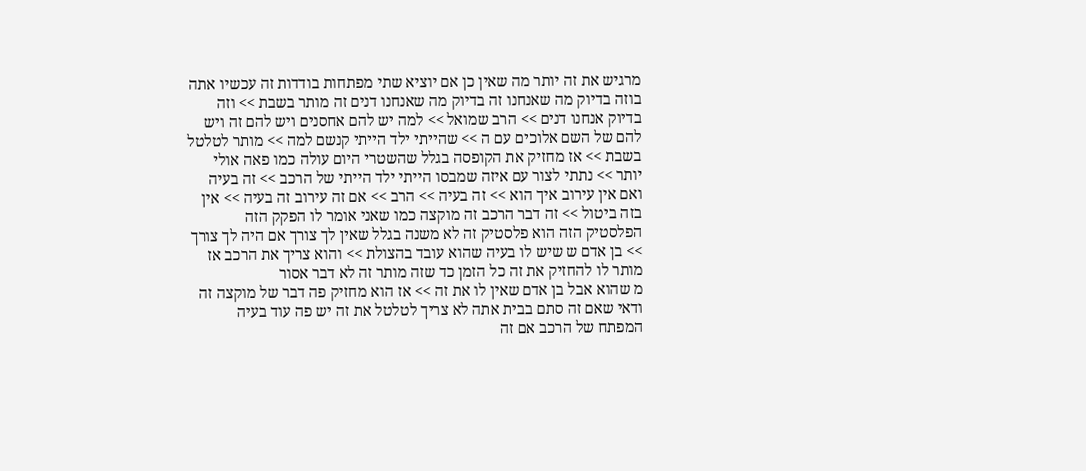מרגיש את זה יותר מה שאין כן אם יוציא שתי מפתחות בודדות זה עכשיו אתה בוזה בדיוק מה שאנחנו זה בדיוק מה שאנחנו דנים זה מותר בשבת >> וזה בדיוק אנחנו דנים >> הרב שמואל >> למה יש להם אחסנים ויש להם זה ויש להם של השם אלוכים עם ה >> שהייתי ילד הייתי קנשם למה >> מותר לטלטל בשבת >> אז מחזיק את הקופסה בגלל שהשטרי היום עולה כמו פאה אולי יותר >> נתתי לצור עם איזה שמבסו הייתי ילד הייתי של הרכב >> זה בעיה ואם אין עירוב איך הוא >> זה בעיה >> הרב >> אם זה עירוב זה בעיה >> אין בזה ביטול >> זה דבר הרכב זה מוקצה כמו שאני אומר לו הפקק הזה הפלסטיק הזה הוא פלסטיק זה לא משנה בגלל שאין לך צורך אם היה לך צורך >> בן אדם ש שיש לו בעיה שהוא עובד בהצולת >> והוא צריך את הרכב אז מותר לו להחזיק את זה כל הזמן כד שזה מותר זה לא דבר אסור
מ שהוא אבל בן אדם שאין לו את זה >> אז הוא מחזיק פה דבר של מוקצה זה ודאי שאם זה סתם בבית אתה לא צריך לטלטל את זה יש פה עוד בעיה המפתח של הרכב אם זה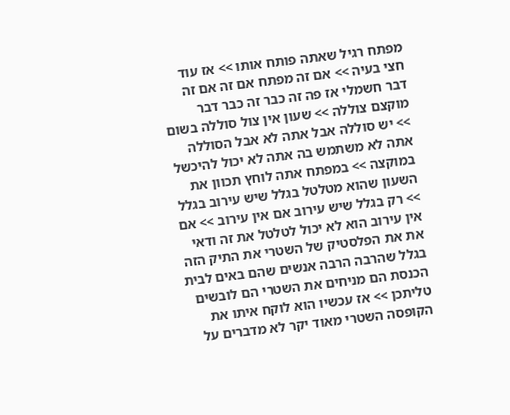מפתח רגיל שאתה פותח אותו >> אז עוד חצי בעיה >> אם זה מפתח אם זה אם זה דבר חשמלי אז פה זה כבר זה כבר דבר מוקצם צוללה >> שעון אין צול סוללה בשום >> יש סוללה אבל אתה לא אבל הסוללה אתה לא משתמש בה אתה לא יכול להיכשל במוקצה >> במפתח אתה לוחץ תכוון את השעון שהוא מטלטל בגלל שיש עירוב בגלל >> רק בגלל שיש עירוב אם אין עירוב >> אם אין עירוב הוא לא יכול לטלטל את זה ודאי את את הפלסטיק של השטרי את התיק הזה בגלל שהרבה הרבה אנשים שהם באים לבית הכנסת הם מניחים את השטרי הם לובשים טליתכן >> אז עכשיו הוא לוקח איתו את הקופסה השטרי מאוד יקר לא מדברים על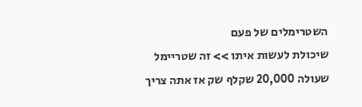השטרימלים של פעם
שיכולת לעשות איתו >> זה שטריימל שעולה 20,000 שקלף שק אז אתה צריך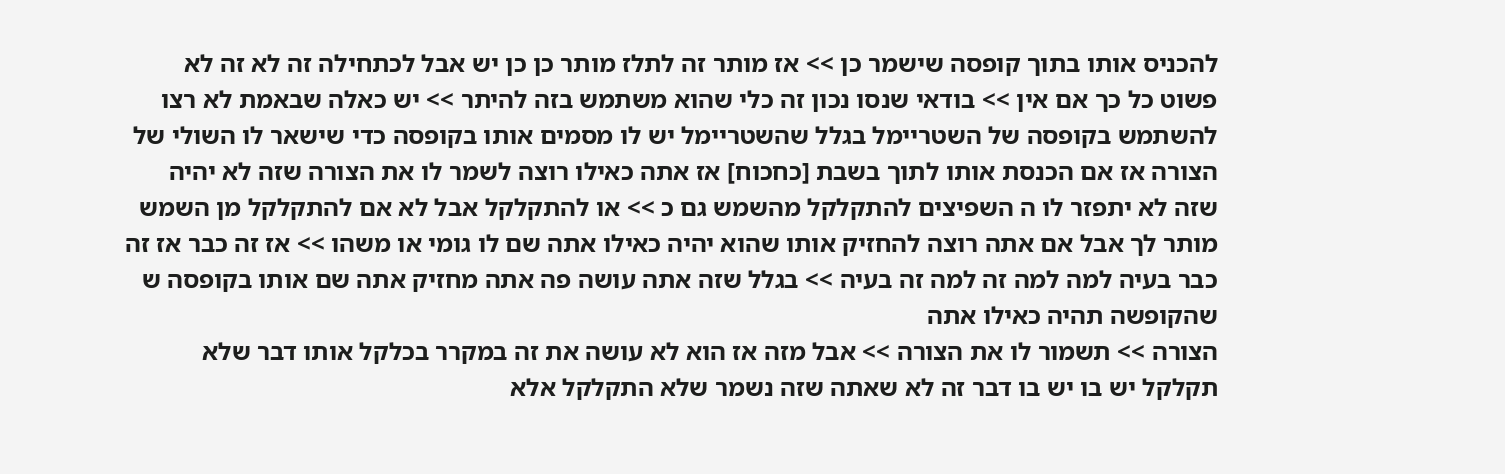להכניס אותו בתוך קופסה שישמר כן >> אז מותר זה לתלז מותר כן כן יש אבל לכתחילה זה לא זה לא פשוט כל כך אם אין >> בודאי שנסו נכון זה כלי שהוא משתמש בזה להיתר >> יש כאלה שבאמת לא רצו להשתמש בקופסה של השטריימל בגלל שהשטריימל יש לו מסמים אותו בקופסה כדי שישאר לו השולי של הצורה אז אם הכנסת אותו לתוך בשבת [כחכוח] אז אתה כאילו רוצה לשמר לו את הצורה שזה לא יהיה שזה לא יתפזר לו ה השפיצים להתקלקל מהשמש גם כ >> או להתקלקל אבל לא אם להתקלקל מן השמש מותר לך אבל אם אתה רוצה להחזיק אותו שהוא יהיה כאילו אתה שם לו גומי או משהו >> אז זה כבר אז זה כבר בעיה למה למה זה למה זה בעיה >> בגלל שזה אתה עושה פה אתה מחזיק אתה שם אותו בקופסה ש שהקופשה תהיה כאילו אתה
הצורה >> תשמור לו את הצורה >> אבל מזה אז הוא לא עושה את זה במקרר בכלקל אותו דבר שלא תקלקל יש בו יש בו דבר זה לא שאתה שזה נשמר שלא התקלקל אלא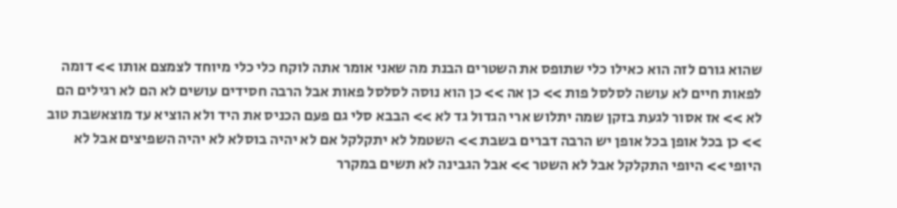שהוא גורם לזה הוא כאילו כלי שתופס את השטרים הבנת מה שאני אומר אתה לוקח כלי כלי מיוחד לצמצם אותו >> דומה לפאות חיים לא עושה לסלסל פות >> כן אה >> כן הוא נוסה לסלסל פאות אבל הרבה חסידים עושים לא הם לא רגילים הם לא >> אז אסור לגעת בזקן שמה יתלוש ארי הגדול גד לא >> הבבא סלי גם פעם הכניס את היד ולא הוציא עד מוצאשבת טוב >> כן בכל אופן בכל אופן יש הרבה דברים בשבת >> השטמל לא יתקלקל אם לא יהיה בוסלא לא יהיה השפיצים אבל לא היופי >> היופי התקלקל אבל לא השטר >> אבל הגבינה לא תשים במקרר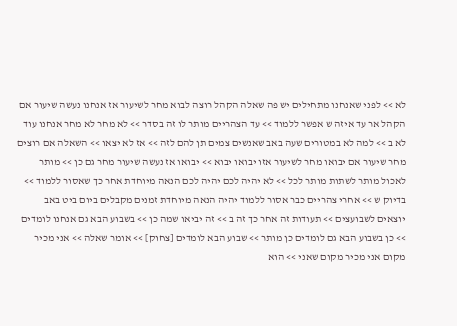לא >> לפני שאנחנו מתחילים יש פה שאלה הקהל רוצה לבוא מחר לשיעור אז אנחנו נעשה שיעור אם
הקהל אר עד איזה ש אפשר ללמוד >> עד הצהריים מותר לו זה בסדר >> לא מחר לא מחר אנחנו עוד לא ב >> למה לא במטורים שעה באב שאנשים צמים תן להם לזה >> אז לא יצאו >> השאלה אם רוצים מחר שיעור אם יבואו מחר לשיעור אזו יבואו יבוא >> יבואו אז נעשה שיעור מחר גם כן >> מותר לאכול מותר לשתות מותר לכל >> לא יהיה לכם יהיה לכם הנאה מיוחדת אחר כך שאסור ללמוד >> בדיוק ש >> אחרי צהריים כבר אסור ללמוד יהיה הנאה מיוחדת זמנים מקבלים ביום ביט באב יוצאים לשבועצים >> תעודות זה אחר כך זה ב >> זה יביאו שמה כן >> בשבוע הבא גם אנחנו לומדים >> כן בשבוע הבא גם לומדים כן מותר >> שבוע הבא לומדים [צחוק] >> אומר שאלה >> אני מכיר מקום אני מכיר מקום שאני >> הוא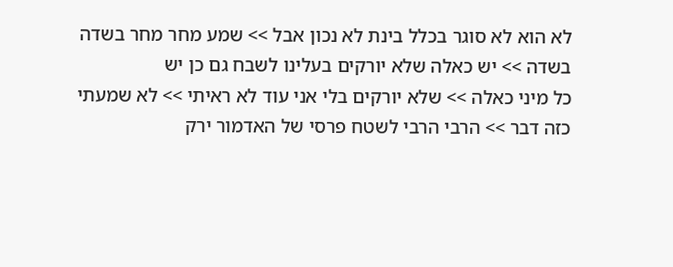לא הוא לא סוגר בכלל בינת לא נכון אבל >> שמע מחר מחר בשדה בשדה >> יש כאלה שלא יורקים בעלינו לשבח גם כן יש
כל מיני כאלה >> שלא יורקים בלי אני עוד לא ראיתי >> לא שמעתי כזה דבר >> הרבי הרבי לשטח פרסי של האדמור ירק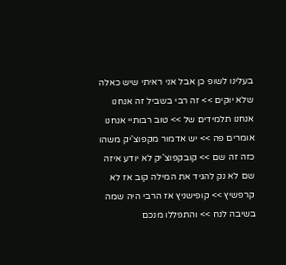בעלינו לשופ כן אבל אני ראיתי שיש כאלה שלא יוקים >> זה רבי בשביל זה אנחנו אנחנו תלמידים של >> טוב רבותיי אנחנו אומרים פה >> יש אדמור מקפוצ'יק משהו כזה זה שם >> קובקפוצ'יק לא יודע איזה שם לא נק להגיד את המילה קוב אז לא קרפשיץ >> קופישניץ אז הרבי היה שמה בשיבה לנח >> והתפללו מנכם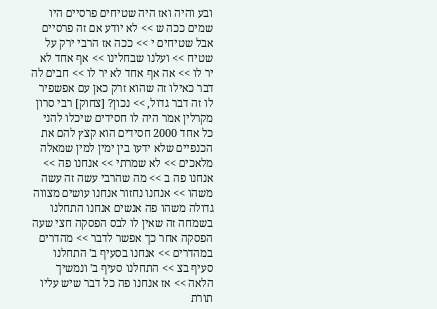ובע והיה ואז היה שטיחים פרסיים היו שמים ככה ש >> לא יודע אם זה פרסיים אבל שטיחים י >> ככה אז הרבי ירק על שטיח >> ועלנו שבחלינו >> אף אחד לא יר לו >> אה אף אחד לא יר לו >> חבים לה דבר כאילו זה שהוא זרק כאן עם אפשפיר לו זה דבר גדול, >> נכון? [צחוק] רבי סרון מקרלין אמר היה לו חסידים שיכלו להני כל אחד 2000 חסידים הוא קצץ להם את
הכנפיים שלא ידעו בין ימין למין שמאלה מלאכים >> לא שמרתי >> אנחנו פה >> אנחנו פה ב >> מה שהרבי עשה זה עשה משהו >> אנחנו נחזור אנחנו עושים מצווה גדולה משהו פה אנשים אנחנו התחלנו בשמחה זה שאין לו לבס הפסקה חצי שעה הפסקה אחר כך אפשר לדבר >> מהדרים במהדרים >> אנחנו בסעיף ב' התחלנו סעיף בצ >> התחלנו סעיף ב' ונמשיך הלאה >> אז אנחנו פה כל דבר שיש עליו תורת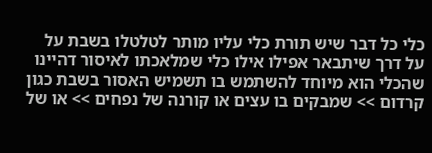כלי כל דבר שיש תורת כלי עליו מותר לטלטלו בשבת על על דרך שיתבאר אפילו אילו כלי שמלאכתו לאיסור דהיינו שהכלי הוא מיוחד להשתמש בו תשמיש האסור בשבת כגון קרדום >> שמבקים בו עצים או קורנה של נפחים >> או של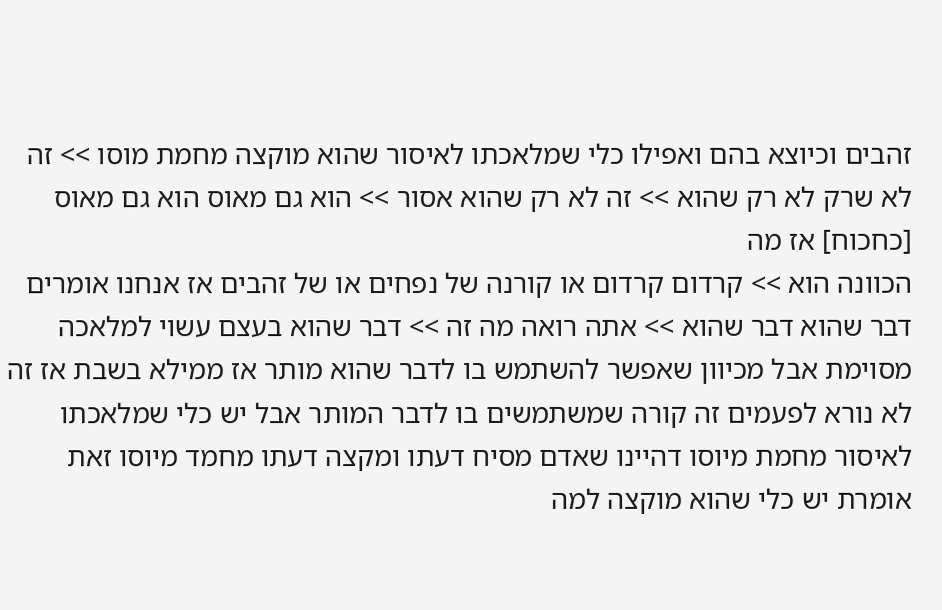זהבים וכיוצא בהם ואפילו כלי שמלאכתו לאיסור שהוא מוקצה מחמת מוסו >> זה לא שרק לא רק שהוא >> זה לא רק שהוא אסור >> הוא גם מאוס הוא גם מאוס [כחכוח] אז מה
הכוונה הוא >> קרדום קרדום או קורנה של נפחים או של זהבים אז אנחנו אומרים דבר שהוא דבר שהוא >> אתה רואה מה זה >> דבר שהוא בעצם עשוי למלאכה מסוימת אבל מכיוון שאפשר להשתמש בו לדבר שהוא מותר אז ממילא בשבת אז זה לא נורא לפעמים זה קורה שמשתמשים בו לדבר המותר אבל יש כלי שמלאכתו לאיסור מחמת מיוסו דהיינו שאדם מסיח דעתו ומקצה דעתו מחמד מיוסו זאת אומרת יש כלי שהוא מוקצה למה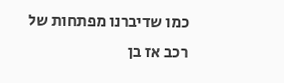כמו שדיברנו מפתחות של רכב אז בן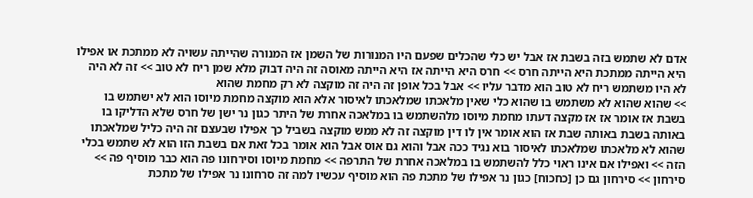אדם לא שתמש בזה בשבת אז אבל יש כלי שהכלים שפעם היו המנורות של השמן אז המנורה שהייתה עשויה לא ממתכת או אפילו היא הייתה ממתכת היא הייתה חרס >> חרס היא הייתה אז היא הייתה מאוסה זה היה דבוק מלא שמן ריח לא טוב >> זה לא היה לא היו משתמש ריח לא טוב הוא מדבר עליו >> אבל בכל אופן זה היה זה מוקצה לא רק מחמת שהוא
>> שהוא שהוא לא משתמש בו שהוא כלי שאין מלאכתו שמלאכתו לאיסור אלא הוא מוקצה מחמת מיוסו הוא לא ישתמש בו בשבת אז אומר אז אז מקצה דעתו מחמת מיוסו מלהשתמש בו במלאכה אחרת של היתר כגון נר ישן של חרס שלא הדליקו בו באותה בשבת באותה שבת אז הוא אומר אין לו דין מוקצה זה לא ממש מוקצה בשביל כך אפילו שבעצם זה היה כליל שמלאכתו שהוא לא מלאכתו שמלאכתו לאיסור בוא נגיד ככה אבל והוא גם אוס אבל הוא אומר בכל זאת אם בשבת הזו הוא לא שתמש בכלי הזה >> ואפילו אם אינו ראוי כלל להשתמש בו במלאכה אחרת של התרפה >> מחמת מיוסו וסירחונו פה הוא כבר מוסיף פה >> סירחון >> סירחון גם כן [כחכוח] כגון נר אפילו של מתכת פה הוא מוסיף עכשיו למה זה סרחונו נר אפילו של מתכת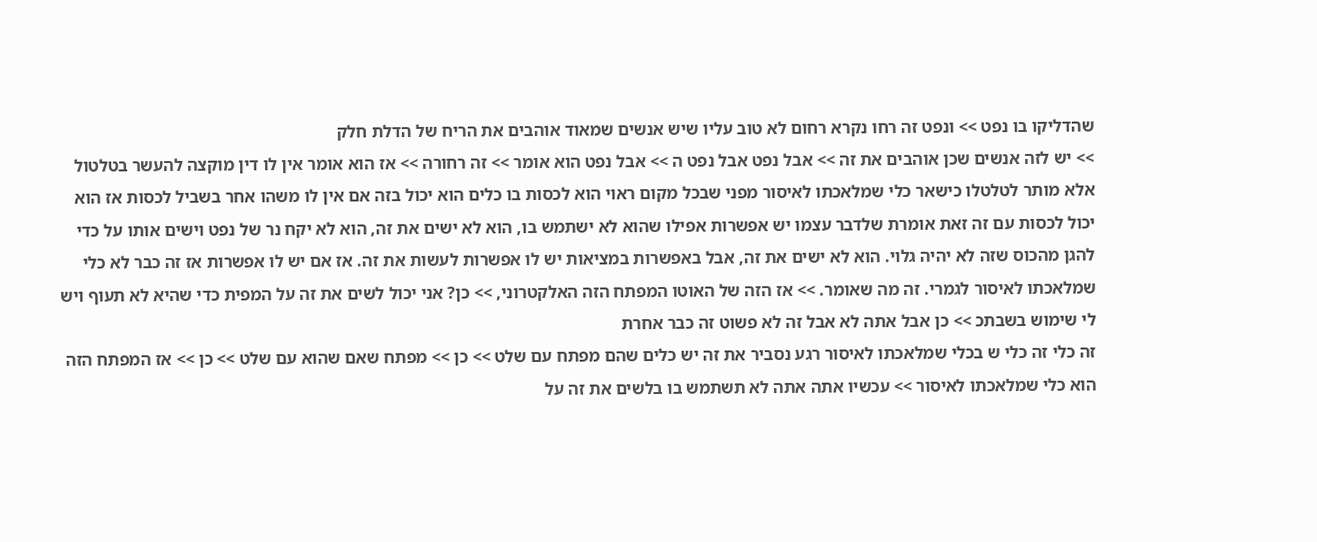שהדליקו בו נפט >> ונפט זה רחו נקרא רחום לא טוב עליו שיש אנשים שמאוד אוהבים את הריח של הדלת חלק
>> יש לזה אנשים שכן אוהבים את זה >> אבל נפט אבל נפט ה >> אבל נפט הוא אומר >> זה רחורה >> אז הוא אומר אין לו דין מוקצה להעשר בטלטול אלא מותר לטלטלו כישאר כלי שמלאכתו לאיסור מפני שבכל מקום ראוי הוא לכסות בו כלים הוא יכול בזה אם אין לו משהו אחר בשביל לכסות אז הוא יכול לכסות עם זה זאת אומרת שלדבר עצמו יש אפשרות אפילו שהוא לא ישתמש בו, הוא לא ישים את זה, הוא לא יקח נר של נפט וישים אותו על כדי להגן מהכוס שזה לא יהיה גלוי. הוא לא ישים את זה, אבל באפשרות במציאות יש לו אפשרות לעשות את זה. אז אם יש לו אפשרות אז זה כבר לא כלי שמלאכתו לאיסור לגמרי. זה מה שאומר. >> אז הזה של האוטו המפתח הזה האלקטרוני, >> כן? אני יכול לשים את זה על המפית כדי שהיא לא תעוף ויש לי שימוש בשבתכ >> כן אבל אתה לא אבל זה לא פשוט זה כבר אחרת
זה כלי זה כלי ש בכלי שמלאכתו לאיסור רגע נסביר את זה יש כלים שהם מפתח עם שלט >> כן >> מפתח שאם שהוא עם שלט >> כן >> אז המפתח הזה הוא כלי שמלאכתו לאיסור >> עכשיו אתה אתה לא תשתמש בו בלשים את זה על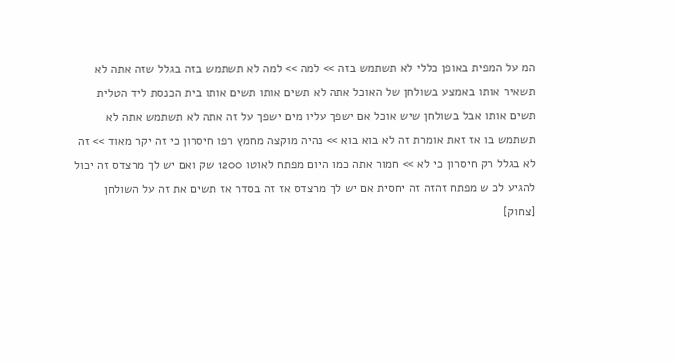המ על המפית באופן כללי לא תשתמש בזה >> למה >> למה לא תשתמש בזה בגלל שזה אתה לא תשאיר אותו באמצע בשולחן של האוכל אתה לא תשים אותו תשים אותו בית הכנסת ליד הטלית תשים אותו אבל בשולחן שיש אוכל אם ישפך עליו מים ישפך על זה אתה לא תשתמש אתה לא תשתמש בו אז זאת אומרת זה לא בוא בוא >> נהיה מוקצה מחמץ רפו חיסרון כי זה יקר מאוד >> זה לא בגלל רק חיסרון כי לא >> חמור אתה כמו היום מפתח לאוטו 1200 שק ואם יש לך מרצדס זה יכול להגיע לכ ש מפתח זהזה זה יחסית אם יש לך מרצדס אז זה בסדר אז תשים את זה על השולחן [צחוק]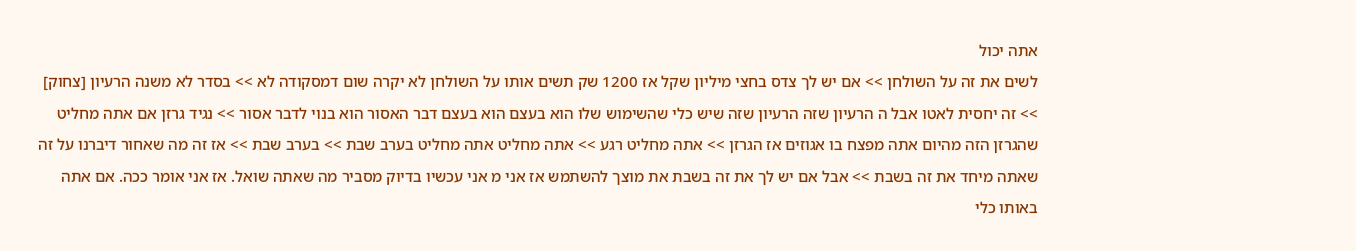אתה יכול
לשים את זה על השולחן >> אם יש לך צדס בחצי מיליון שקל אז 1200 שק תשים אותו על השולחן לא יקרה שום דמסקודה לא >> בסדר לא משנה הרעיון [צחוק] >> זה יחסית לאטו אבל ה הרעיון שזה הרעיון שזה שיש כלי שהשימוש שלו הוא בעצם הוא בעצם דבר האסור הוא בנוי לדבר אסור >> נגיד גרזן אם אתה מחליט שהגרזן הזה מהיום אתה מפצח בו אגוזים אז הגרזן >> אתה מחליט רגע >> אתה מחליט אתה מחליט בערב שבת >> בערב שבת >> אז זה מה שאחור דיברנו על זה שאתה מיחד את זה בשבת >> אבל אם יש לך את זה בשבת את מוצך להשתמש אז אני מ אני עכשיו בדיוק מסביר מה שאתה שואל. אז אני אומר ככה. אם אתה באותו כלי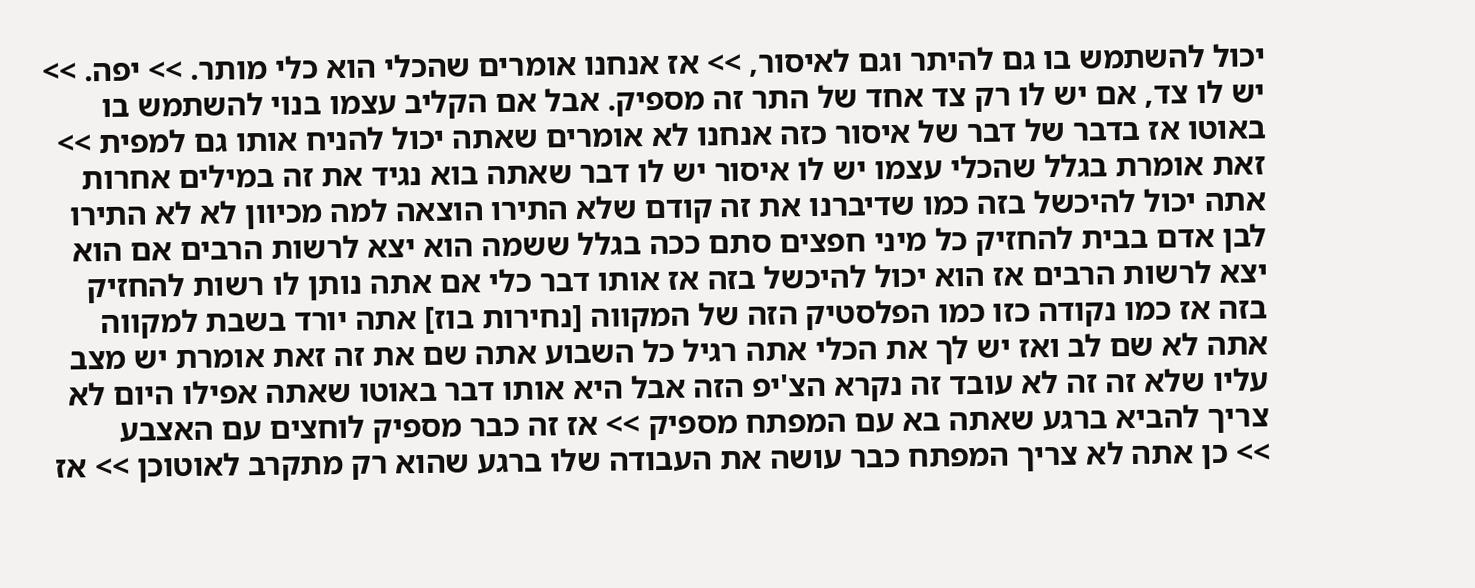יכול להשתמש בו גם להיתר וגם לאיסור, >> אז אנחנו אומרים שהכלי הוא כלי מותר. >> יפה. >> יש לו צד, אם יש לו רק צד אחד של התר זה מספיק. אבל אם הקליב עצמו בנוי להשתמש בו
באוטו אז בדבר של דבר של איסור כזה אנחנו לא אומרים שאתה יכול להניח אותו גם למפית >> זאת אומרת בגלל שהכלי עצמו יש לו איסור יש לו דבר שאתה בוא נגיד את זה במילים אחרות אתה יכול להיכשל בזה כמו שדיברנו את זה קודם שלא התירו הוצאה למה מכיוון לא לא התירו לבן אדם בבית להחזיק כל מיני חפצים סתם ככה בגלל ששמה הוא יצא לרשות הרבים אם הוא יצא לרשות הרבים אז הוא יכול להיכשל בזה אז אותו דבר כלי אם אתה נותן לו רשות להחזיק בזה אז כמו נקודה כזו כמו הפלסטיק הזה של המקווה [נחירות בוז] אתה יורד בשבת למקווה אתה לא שם לב ואז יש לך את הכלי אתה רגיל כל השבוע אתה שם את זה זאת אומרת יש מצב עליו שלא זה זה לא עובד זה נקרא הצ'יפ הזה אבל היא אותו דבר באוטו שאתה אפילו היום לא צריך להביא ברגע שאתה בא עם המפתח מספיק >> אז זה כבר מספיק לוחצים עם האצבע
>> כן אתה לא צריך המפתח כבר עושה את העבודה שלו ברגע שהוא רק מתקרב לאוטוכן >> אז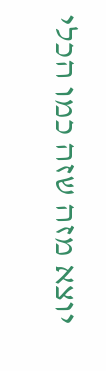יוצא מזה שזה כמו הכלי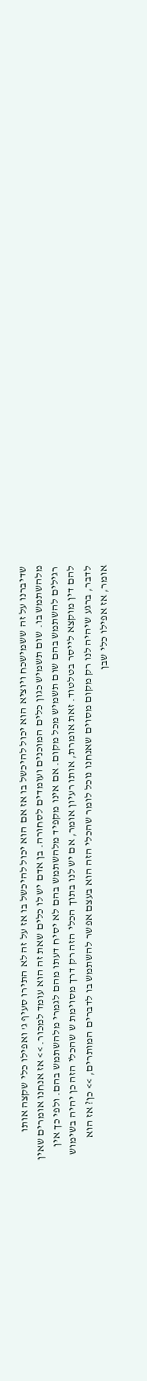שדיברנו על זה ששמישכח ויוציא הוא יכול להיכשל בו אז אם הוא יכול להיכשל בו אז על זה לא התירו סעיף ג' ואפילו כלי שקצה אותו מלהשתמש בו. שום תשמיש כגון כלים המוכנים ועומדים לסחורה. בן אדם יש לו כלים שאת זה הוא עומד למכור. >> אז אנחנו אומרים שאין רגילים להשתמש בהם שום תשמיש מכל מקום. אם אינו מקפיד מלהשתמש בהם לא יסיח דעתו מהם לגמרי מלהשתמש בהם. ולפי כך אין להם דין מוקצא לייסר בטלטוד. זאת אומרת, אותו רעיון אומר, אם יש לנו בתוך הכלי הזה רק דרך מסוימת ש שהכלי הזה כן יהיה בשימוש לדבר, ברגע שיהיה לנו רק מקום מסוים שאנחנו נוכל לומר שהכלי הזה הוא בעצם אפשר להשתמש בו לדברים המותרים, >> כן? אז הוא אומר, אז אפילו כלי שבן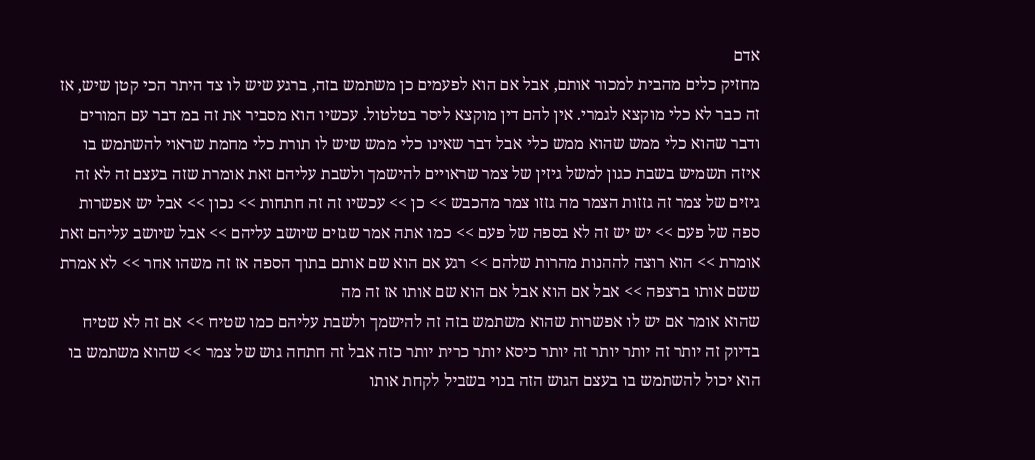אדם
מחזיק כלים מהבית למכור אותם, אבל אם הוא לפעמים כן משתמש בזה, ברגע שיש לו צד היתר הכי קטן שיש, אז זה כבר לא כלי מוקצא לגמרי. אין להם דין מוקצא ליסר בטלטול. עכשיו הוא מסביר את זה במ דבר עם המורים ודבר שהוא כלי ממש שהוא ממש כלי אבל דבר שאינו כלי ממש שיש לו תורת כלי מחמת שראוי להשתמש בו איזה תשמיש בשבת כגון למשל גיזין של צמר שראויים להישמך ולשבת עליהם זאת אומרת שזה בעצם זה לא זה גיזים של צמר זה גזזות הצמר מה גזזו צמר מהכבש >> כן >> עכשיו זה זה חתחות >> נכון >> אבל יש אפשרות ספה של פעם >> יש יש זה לא בספה של פעם >> כמו אתה אמר שגזים שיושב עליהם >> אבל שיושב עליהם זאת אומרת >> הוא רוצה לההנות מהרות שלהם >> רגע אם הוא שם אותם בתוך הספה אז זה משהו אחר >> לא אמרת ששם אותו ברצפה >> אבל אם הוא אבל אם הוא שם אותו אז זה מה
שהוא אומר אם יש לו אפשרות שהוא משתמש בזה זה להישמך ולשבת עליהם כמו שטיח >> אם זה לא שטיח בדיוק זה יותר זה יותר יותר זה יותר כיסא יותר כרית יותר כזה אבל זה חתחה גוש של צמר >> שהוא משתמש בו הוא יכול להשתמש בו בעצם הגוש הזה בנוי בשביל לקחת אותו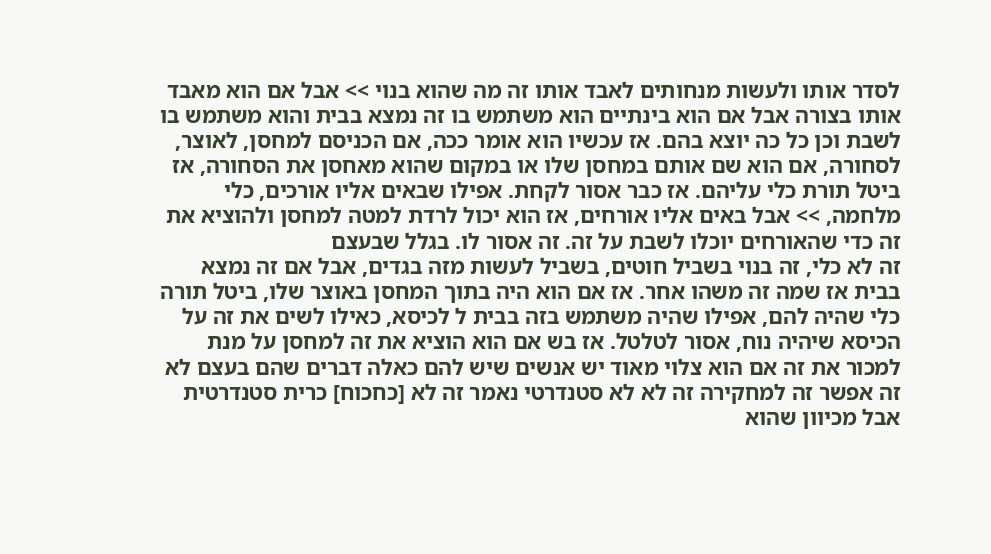לסדר אותו ולעשות מנחותים לאבד אותו זה מה שהוא בנוי >> אבל אם הוא מאבד אותו בצורה אבל אם הוא בינתיים הוא משתמש בו זה נמצא בבית והוא משתמש בו לשבת וכן כל כה יוצא בהם. אז עכשיו הוא אומר ככה, אם הכניסם למחסן, לאוצר, לסחורה, אם הוא שם אותם במחסן שלו או במקום שהוא מאחסן את הסחורה, אז ביטל תורת כלי עליהם. אז כבר אסור לקחת. אפילו שבאים אליו אורכים, כלי מלחמה, >> אבל באים אליו אורחים, אז הוא יכול לרדת למטה למחסן ולהוציא את זה כדי שהאורחים יוכלו לשבת על זה. זה אסור לו. בגלל שבעצם
זה לא כלי, זה בנוי בשביל חוטים, בשביל לעשות מזה בגדים, אבל אם זה נמצא בבית אז שמה זה משהו אחר. אז אם הוא היה בתוך המחסן באוצר שלו, ביטל תורה כלי שהיה להם, אפילו שהיה משתמש בזה בבית ל לכיסא, כאילו לשים את זה על הכיסא שיהיה נוח, אסור לטלטל. אז בש אם הוא הוציא את זה למחסן על מנת למכור את זה אם הוא צלוי מאוד יש אנשים שיש להם כאלה דברים שהם בעצם לא זה אפשר זה למחקירה זה לא לא סטנדרטי נאמר זה לא [כחכוח] כרית סטנדרטית אבל מכיוון שהוא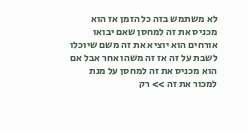לא משתמש בזה כל הזמן אז הוא מכניס את זה למחסן שאם יבואו אורחים הוא יוציא את זה משם שיוכלו לשבת על זה אז זה משהו אחר אבל אם הוא מכניס את זה למחסן על מנת למכור את זה >> רק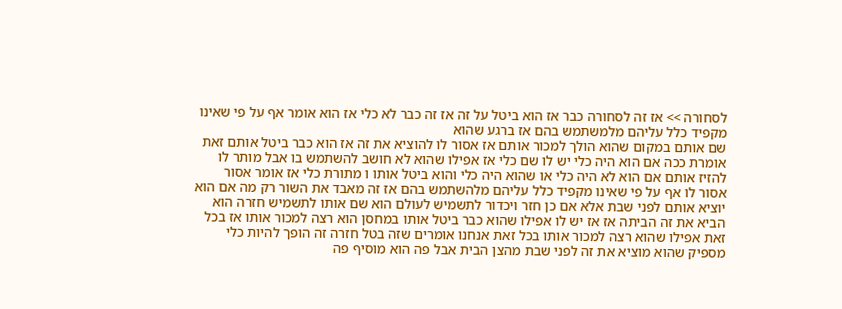לסחורה >> אז זה לסחורה כבר אז הוא ביטל על זה אז זה כבר לא כלי אז הוא אומר אף על פי שאינו מקפיד כלל עליהם מלמשתמש בהם אז ברגע שהוא
שם אותם במקום שהוא הולך למכור אותם אז אסור לו להוציא את זה אז הוא כבר ביטל אותם זאת אומרת ככה אם הוא היה כלי יש לו שם כלי אז אפילו שהוא לא חושב להשתמש בו אבל מותר לו להזיז אותם אם הוא לא היה כלי או שהוא היה כלי והוא ביטל אותו ו מתורת כלי אז אומר אסור אסור לו אף על פי שאינו מקפיד כלל עליהם מלהשתמש בהם אז זה מאבד את השור רק מה אם הוא יוציא אותם לפני שבת אלא אם כן חזר ויכדור לתשמיש לעולם הוא שם אותו לתשמיש חזרה הוא הביא את זה הביתה אז אז יש לו אפילו שהוא כבר ביטל אותו במחסן הוא רצה למכור אותו אז בכל זאת אפילו שהוא רצה למכור אותו בכל זאת אנחנו אומרים שזה בטל חזרה זה הופך להיות כלי מספיק שהוא מוציא את זה לפני שבת מהצן הבית אבל פה הוא מוסיף פה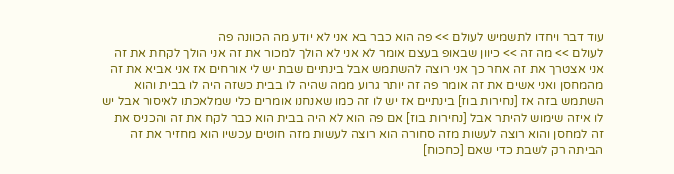עוד דבר ויחדו לתשמיש לעולם >> פה הוא כבר בא אני לא יודע מה הכוונה פה
לעולם >> מה זה >> כיוון שבאופ בעצם אומר לא אני לא הולך למכור את זה אני הולך לקחת את זה אני אצטרך את זה אחר כך אני רוצה להשתמש אבל בינתיים שבת יש לי אורחים אז אני אביא את זה מהמחסן ואני אשים את זה אומר פה זה יותר גרוע ממה שהיה לו בבית כשזה היה לו בבית והוא השתמש בזה אז [נחירות בוז] בינתיים אז יש לו זה כמו שאנחנו אומרים כלי שמלאכתו לאיסור אבל יש לו איזה שימוש להיתר אבל [נחירות בוז] אם פה הוא לא היה בבית הוא כבר לקח את זה והכניס את זה למחסן והוא רוצה לעשות מזה סחורה הוא רוצה לעשות מזה חוטים עכשיו הוא מחזיר את זה הביתה רק לשבת כדי שאם [כחכוח]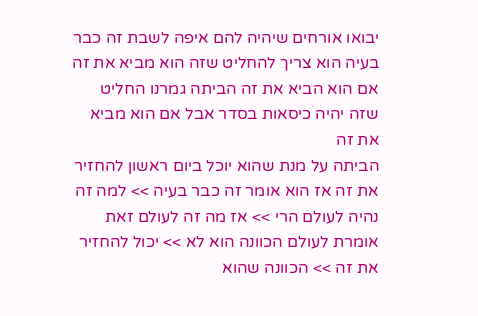יבואו אורחים שיהיה להם איפה לשבת זה כבר בעיה הוא צריך להחליט שזה הוא מביא את זה אם הוא הביא את זה הביתה גמרנו החליט שזה יהיה כיסאות בסדר אבל אם הוא מביא את זה
הביתה על מנת שהוא יוכל ביום ראשון להחזיר את זה אז הוא אומר זה כבר בעיה >> למה זה נהיה לעולם הרי >> אז מה זה לעולם זאת אומרת לעולם הכוונה הוא לא >> יכול להחזיר את זה >> הכוונה שהוא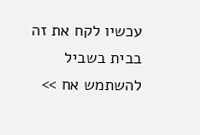עכשיו לקח את זה בבית בשביל להשתמש אח >>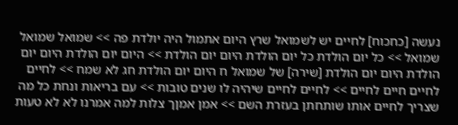נעשה [כחכוח] לחיים יש לשמואל שרץ היום אתמול היה יולדת פה >> שמואל שמואל שמואל >> כל יום הולדת כל יום הולדת היום יום הולדת >> היום יום הולדת היום יום הולדת היום יום הולדת [שירה] של שמואל ח היום יום הולדת חג לא שמח >> לחיים לחיים חיים לחיים >> לחיים לחיים שיהיה לו שנים טובות >> עם בריאות ונחת כל מה שצריך לחיים אותו שותחתן בעזרת השם >> אמן אמןך צלות למה אמרנו לא לא טעות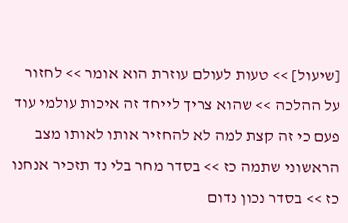[שיעול] >> טעות לעולם עוזרת הוא אומר >> לחזור על ההלכה >> שהוא צריך לייחד זה איכות עולמי עוד פעם כי זה קצת למה לא להחזיר אותו לאותו מצב
הראשוני שתמה כז >> בסדר מחר בלי נד תזכיר אנחנו כז >> בסדר נכון נדום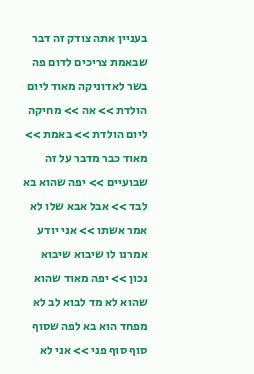בעניין אתה צודק זה דבר שבאמת צריכים לדום פה בשר לאדוניקה מאוד ליום הולדת >> אה >> מחיקה ליום הולדת >> באמת >> מאוד כבר מדבר על זה שבועיים >> יפה שהוא בא לבד >> אבל אבא שלו לא אמר אשתו >> אני יודע אמרנו לו שיבוא שיבוא נכון >> יפה מאוד שהוא שהוא לא מד לבוא לב לא מפחד הוא בא לפה שסוף סוף סוף פני >> אני לא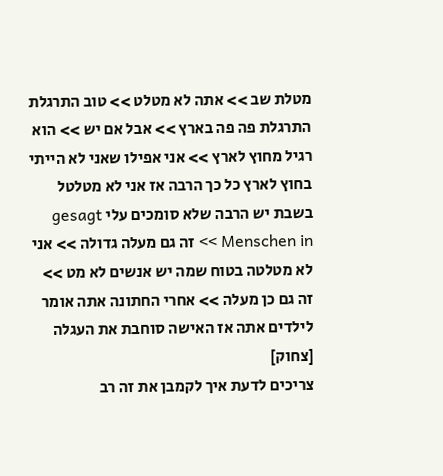מטלת שב >> אתה לא מטלט >> טוב התרגלת התרגלת פה פה בארץ >> אבל אם יש >> הוא רגיל מחוץ לארץ >> אני אפילו שאני לא הייתי בחוץ לארץ כל כך הרבה אז אני לא מטלטל בשבת יש הרבה שלא סומכים עלי gesagt Menschen in >> זה גם מעלה גדולה >> אני לא מטלטה בטוח שמה יש אנשים לא מט >> זה גם כן מעלה >> אחרי החתונה אתה אומר לילדים אתה אז האישה סוחבת את העגלה [צחוק]
צריכים לדעת איך לקמבן את זה רב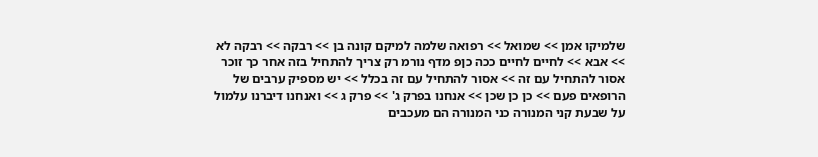שלמיקו אמן >> שמואל >> רפואה שלמה למיקם קונה בן >> רבקה >> רבקה לא >> אבא >> לחיים לחיים ככה כןפ מדף נורמ רק צריך להתחיל בזה אחר כך זוכר אסור להתחיל עם זה >> אסור להתחיל עם זה בכלל >> יש מספיק ערבים של הרופאים פעם >> כן כן שכן >> אנחנו בפרק ג' >> פרק ג >> ואנחנו דיברנו עלמול על שבעת קני המנורה כני המנורה הם מעכבים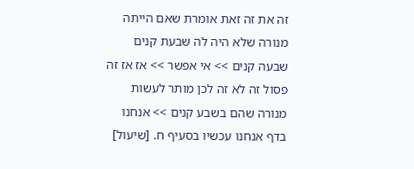זה את זה זאת אומרת שאם הייתה מנורה שלא היה לה שבעת קנים שבעה קנים >> אי אפשר >> אז אז זה פסול זה לא זה לכן מותר לעשות מנורה שהם בשבע קנים >> אנחנו בדף אנחנו עכשיו בסעיף ח. [שיעול]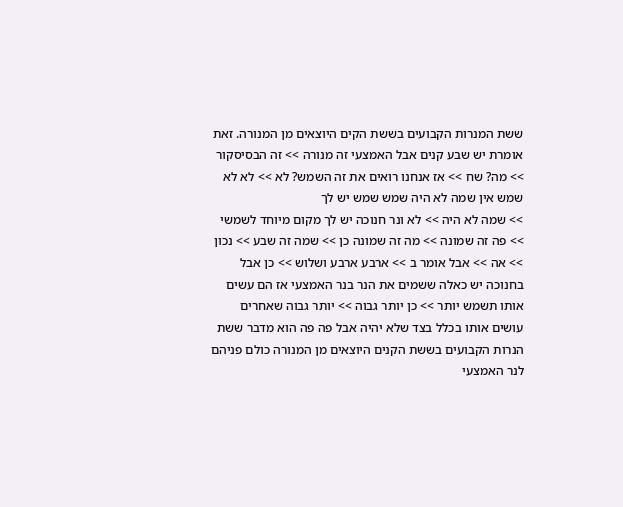ששת המנרות הקבועים בששת הקים היוצאים מן המנורה. זאת אומרת יש שבע קנים אבל האמצעי זה מנורה >> זה הבסיסקור >> מה? שח >> אז אנחנו רואים את זה השמש? לא >> לא לא שמש אין שמה לא היה שמש שמש יש לך
>> שמה לא היה >> לא ונר חנוכה יש לך מקום מיוחד לשמשי >> פה זה שמונה >> מה זה שמונה כן >> שמה זה שבע >> נכון >> אה >> אבל אומר ב >> ארבע ארבע ושלוש >> כן אבל בחנוכה יש כאלה ששמים את הנר בנר האמצעי אז הם עשים אותו תשמש יותר >> כן יותר גבוה >> יותר גבוה שאחרים עושים אותו בכלל בצד שלא יהיה אבל פה פה הוא מדבר ששת הנרות הקבועים בששת הקנים היוצאים מן המנורה כולם פניהם לנר האמצעי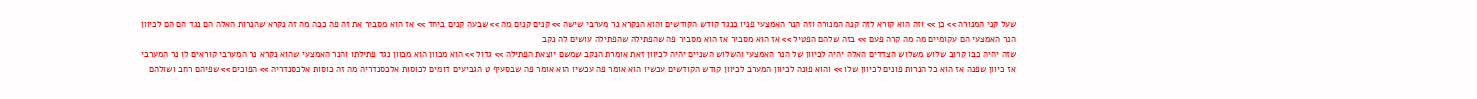שעל קני המנורה >> כן >> וזה הוא קורא לזה קנה המנורה וזה הנר האמצעי פניו כנגד קודש הקודשים והוא הנקרא נר מערבי שישה >> קנים קנים מה >> שבעה קנים ביחד >> אז הוא מסביר את זה פה ככה מה זה נקרא שהנרות האלה הם נגד הם הם לכיוון הנר האמצעי הם עקומיים מה מה קרה פעם >> בזה שלהם הפטיל >> אז הוא מסביר אז הוא מסביר פה שהפתילה שהפתילה עושים לה נקב
שזה יהיה כבו קרוב שלוש משלוש הצדדים האלה יהיה לכיוון של הנר האמצעי והשלוש השניים יהיה לכיוון זאת אומרת הנקב שמשם יוצאת הפתילה >> גדול >> הוא מכוון הוא מכוון נגד פתילתו והנר האמצעי שהוא נקרא נר המערבי קוראים לו נר המערבי אז כיוון שפנה אז הוא כל הנרות פונים לכיוון שלו >> והוא פונה לכיוון המערב לכיוון קודש הקודשים עכשיו הוא אומר פה עכשיו הוא אומר פה שבסעיף ט הגביעים דומים לכוסות אלכסנדריה מה זה כוסות אלכסנדריה >> הפוכים >> שפיהם רחב ושולהם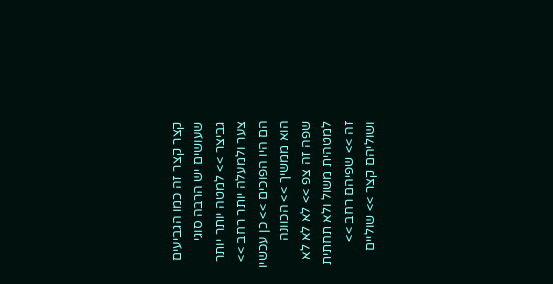קצר קצר זה כמו הגביעים שעושים יש הרבה סוגי גביצר >> למטה יותר יותר צער ולמעלה יותר רחב >> הם היו הפוכים >> כן עכשיו הוא ממשיך >> הכוונה שפה זה צפ >> לא לא לא למטהית משול ולא תחתית זה >> שפיהם רחב >> ושוליהם קצר >> שוליים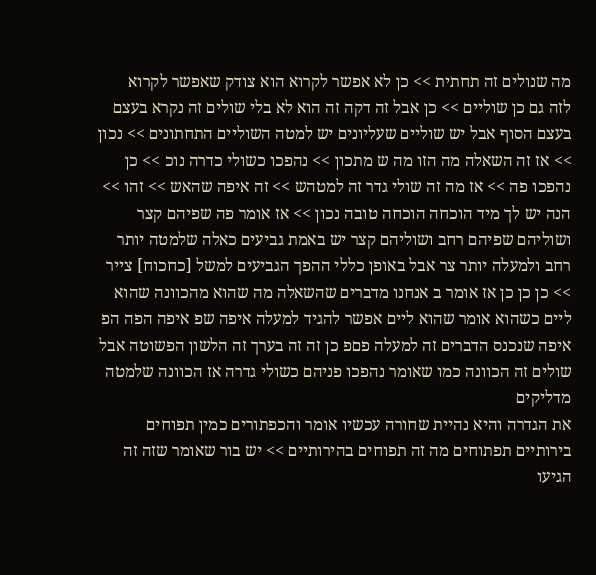מה שנולים זה תחתית >> כן לא אפשר לקרוא הוא צודק שאפשר לקרוא
לזה גם כן שוליים >> כן אבל זה דקה זה הוא לא בלי שולים זה נקרא בעצם בעצם הסוף אבל יש שוליים שעליונים יש למטה השוליים התחתונים >> נכון >> אז זה השאלה מה הזו מה ש מתכון >> נהפכו כשולי כדרה נוכ >> כן נהפכו פה >> אז מה זה שולי גדר זה למטהש >> זה איפה שהאש >> זהו >> הנה יש לך מיד הוכחה הוכחה טובה נכון >> אז אומר פה שפיהם קצר ושוליהם שפיהם רחב ושוליהם קצר יש באמת גביעים כאלה שלמטה יותר רחב ולמעלה יותר צר אבל באופן כללי ההפך הגביעים למשל [כחכוח] צייר >> כן כן כן אז אומר ב אנחנו מדברים שהשאלה מה שהוא מהכוונה שהוא ליים כשהוא אומר שהוא ליים אפשר להגיד למעלה איפה שפ איפה הפה הפ איפה שנכנס הדברים זה למעלה פםפ כן זה זה בערך זה הלשון הפשוטה אבל שולים זה הכוונה כמו שאומר נהפכו פניהם כשולי גדרה אז הכוונה שלמטה מדליקים
את הגדרה והיא נהיית שחורה עכשיו אומר והכפתורים כמין תפוחים בירותיים תפתוחים מה זה תפוחים בהירותיים >> יש בור שאומר שזה זה הגיעו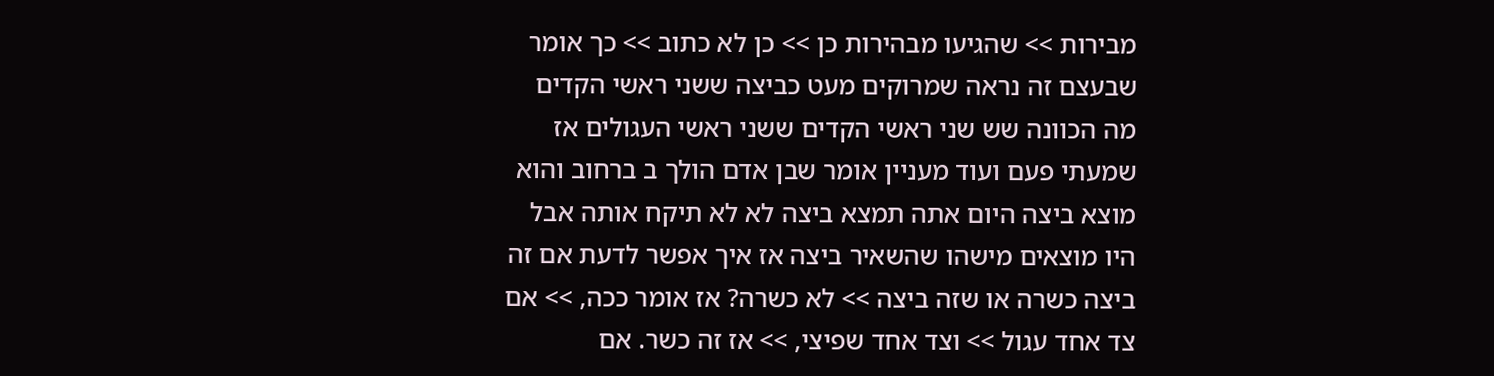מבירות >> שהגיעו מבהירות כן >> כן לא כתוב >> כך אומר שבעצם זה נראה שמרוקים מעט כביצה ששני ראשי הקדים מה הכוונה שש שני ראשי הקדים ששני ראשי העגולים אז שמעתי פעם ועוד מעניין אומר שבן אדם הולך ב ברחוב והוא מוצא ביצה היום אתה תמצא ביצה לא לא תיקח אותה אבל היו מוצאים מישהו שהשאיר ביצה אז איך אפשר לדעת אם זה ביצה כשרה או שזה ביצה >> לא כשרה? אז אומר ככה, >> אם צד אחד עגול >> וצד אחד שפיצי, >> אז זה כשר. אם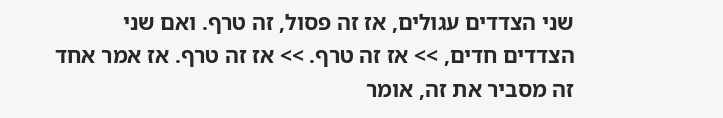שני הצדדים עגולים, אז זה פסול, זה טרף. ואם שני הצדדים חדים, >> אז זה טרף. >> אז זה טרף. אז אמר אחד זה מסביר את זה, אומר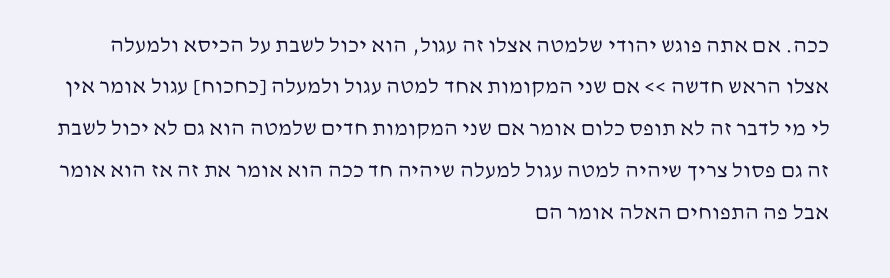ככה. אם אתה פוגש יהודי שלמטה אצלו זה עגול, הוא יכול לשבת על הכיסא ולמעלה
אצלו הראש חדשה >> אם שני המקומות אחד למטה עגול ולמעלה [כחכוח] עגול אומר אין לי מי לדבר זה לא תופס כלום אומר אם שני המקומות חדים שלמטה הוא גם לא יכול לשבת זה גם פסול צריך שיהיה למטה עגול למעלה שיהיה חד ככה הוא אומר את זה אז הוא אומר אבל פה התפוחים האלה אומר הם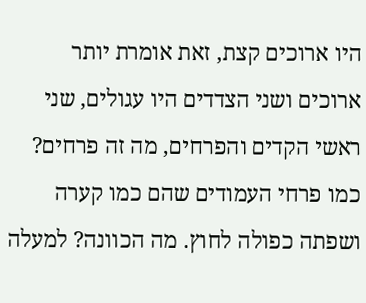היו ארוכים קצת, זאת אומרת יותר ארוכים ושני הצדדים היו עגולים, שני ראשי הקדים והפרחים, מה זה פרחים? כמו פרחי העמודים שהם כמו קערה ושפתה כפולה לחוץ. מה הכוונה? למעלה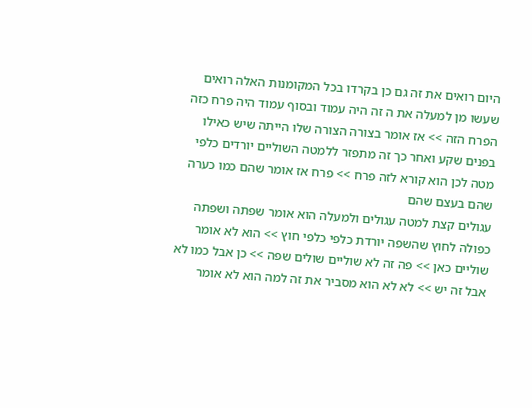היום רואים את זה גם כן בקרדו בכל המקומנות האלה רואים שעשו מן למעלה את ה זה היה עמוד ובסוף עמוד היה פרח כזה הפרח הזה >> אז אומר בצורה הצורה שלו הייתה שיש כאילו בפנים שקע ואחר כך זה מתפזר ללמטה השוליים יורדים כלפי מטה לכן הוא קורא לזה פרח >> פרח אז אומר שהם כמו כערה שהם בעצם שהם
עגולים קצת למטה עגולים ולמעלה הוא אומר שפתה ושפתה כפולה לחוץ שהשפה יורדת כלפי כלפי חוץ >> הוא לא אומר שוליים כאן >> פה זה לא שוליים שולים שפה >> כן אבל כמו לא אבל זה יש >> לא לא הוא מסביר את זה למה הוא לא אומר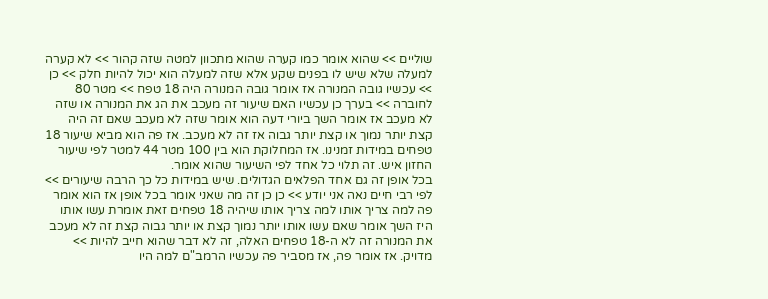שוליים >> שהוא אומר כמו קערה שהוא מתכוון למטה שזה קהור >> לא קערה למעלה שלא שיש לו בפנים שקע אלא שזה למעלה הוא יכול להיות חלק >> כן >> עכשיו גובה המנורה אז אומר גובה המנורה היה 18 טפח >> מטר 80 לחוברה >> בערך כן עכשיו האם שיעור זה מעכב את הג את המנורה או שזה לא מעכב אז אומר השך ביורי דעה הוא אומר שזה לא מעכב שאם זה היה קצת יותר נמוך או קצת יותר גבוה אז זה לא מעכב. אז פה הוא מביא שיעור 18 טפחים במידות זמנינו. אז המחלוקת הוא בין 100 מטר 44 למטר לפי שיעור החזון איש. זה תלוי כל אחד לפי השיעור שהוא אומר.
בכל אופן זה גם אחד הפלאים הגדולים. שיש במידות כל כך הרבה שיעורים >> לפי רבי חיים נאה אני יודע >> כן כן זה מה שאני אומר בכל אופן אז הוא אומר פה למה צריך אותו למה צריך אותו שיהיה 18 טפחים זאת אומרת עשו אותו היז השך אומר שאם עשו אותו יותר נמוך קצת או יותר גבוה קצת זה לא מעכב את המנורה זה לא ה-18 טפחים האלה, זה לא דבר שהוא חייב להיות >> מדויק. אז אומר פה, אז מסביר פה עכשיו הרמב"ם למה היו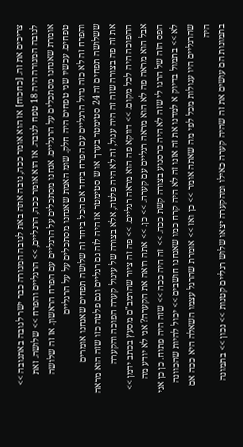צריכים את זה. [כחכוח] אז הוא אומר ככה, גובה אתה באת לגובה המנורה כבר ישר לגובה באתגובה >> לגובה המנורה היה 18 טפח לגובה. אז הוא אומר ככה, הרגליים, >> הרגליים והפרח >> שלושה. זאת אומרת שאנחנו מסתכלים על הרגליים. אנחנו מסתכלים על הרגליים עם הפרח הראשון. אז זה שלושה טפחים. עכשיו שני טפחים היה חלק. שומ האמת שאנחנו מסתכלים על על הרגליים
והפרח זה לא כזה גדול הרגליים עם הפרח ביחד אם הכל ביחד זה שלושה תפחים שאנחנו אומרים ששלושה תפחים זה 24 סטימטר בערך או ש סטימטר אז היה לזה גם רגליים וגם פלטה כזו שזה הוא מראה את זה פה בצורה שזה זה היה עגול, זה לא היה פלטה, אלא בצורה של עיגול קערה הפוכה והקערה ההפוכה היה לכל מקום. >> דווקא פה הוא מראה רגליים. >> פה זה ציור שהרמב"ם מסעץ בכתב ידמן >> אבל הוא מראה פה לא הוא מראה רגליים עם קערה. >> כן. >> אתה רואה את הקערה? אני לא יודע מה הפס הזה של הרגו לי שזה לא היה כרסגוע בצורה קשת ככה. >> זה היה ככה >> שזה היה פתוח. כן כן אני לא >> בתמול בדיוק א למדנו את זה אזנו זה לא היה קרח כמו שאנחנו חושבים >> יכול להיות שהכוונה שהרגליים היו עגולות מכל לפי מה שאתה אומר >> כן ואז >> אומרת שהרגל עצמו השאלה היא ככה אם היה
בתמונות הם עושים את זה שהיה קערה כאילו ומהקערה יצאו שלוש רגליים קטנות >> נכון >> בתמונה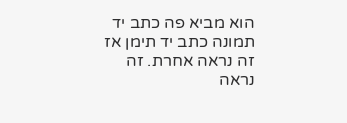הוא מביא פה כתב יד תמונה כתב יד תימן אז זה נראה אחרת. זה נראה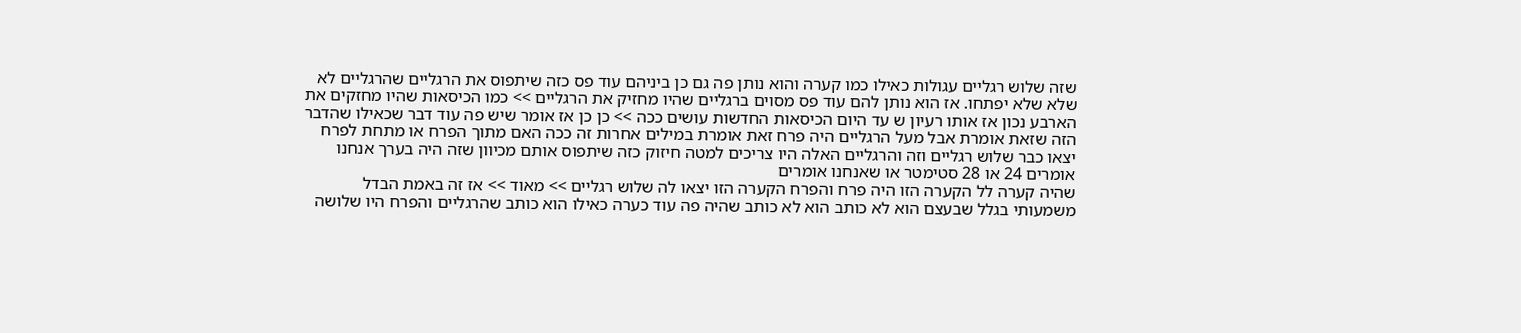שזה שלוש רגליים עגולות כאילו כמו קערה והוא נותן פה גם כן ביניהם עוד פס כזה שיתפוס את הרגליים שהרגליים לא שלא שלא יפתחו. אז הוא נותן להם עוד פס מסוים ברגליים שהיו מחזיק את הרגליים >> כמו הכיסאות שהיו מחזקים את הארבע נכון אז אותו רעיון ש עד היום הכיסאות החדשות עושים ככה >> כן כן אז אומר שיש פה עוד דבר שכאילו שהדבר הזה שזאת אומרת אבל מעל הרגליים היה פרח זאת אומרת במילים אחרות זה ככה האם מתוך הפרח או מתחת לפרח יצאו כבר שלוש רגליים וזה והרגליים האלה היו צריכים למטה חיזוק כזה שיתפוס אותם מכיוון שזה היה בערך אנחנו אומרים 24 או 28 סטימטר או שאנחנו אומרים
שהיה קערה לל הקערה הזו היה פרח והפרח הקערה הזו יצאו לה שלוש רגליים >> מאוד >> אז זה באמת הבדל משמעותי בגלל שבעצם הוא לא כותב הוא לא כותב שהיה פה עוד כערה כאילו הוא כותב שהרגליים והפרח היו שלושה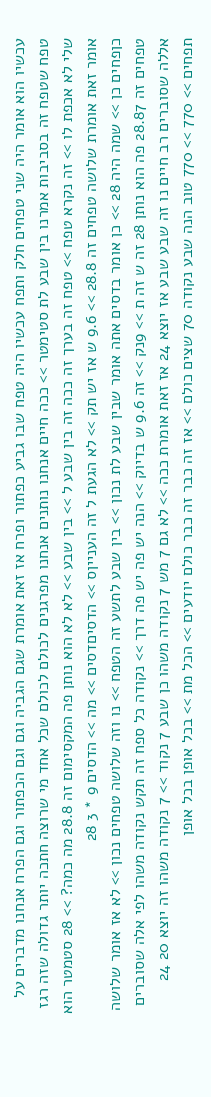עכשיו הוא אומר היה שני טפחים חלק ותפח עכשיו היה טפח שבו גביע כפתור ופרח אז זאת אומרת שגם הגביה וגם וגם הכפתור וגם הפרח אנחנו מדברים על טפח שטפח זה בסביבות אמרנו בין שבע לת סטימטר >> ככה חיים אנחנו נותנים אנחנו מפרגנים לכולם לכולם שכל אחד מי שרוצה חתכה יותר גדולה שזה רגז שלי לא אכפת לו >> זה נקרא טפח >> טפח זה בערך זה ככה זה בין שבע ל >> בין שבע >> לא לא הוא נותן פה המקסימום זה 28.8 מה כמה? >> 28 סטמטר הוא אומר זאת אומרת שלושה טפחים זה 28.8 >> 9.6 ש אז יש תק >> לא הגעת ל זה הענייןס >> הדסיםדסים >> מה >> הדסים 9 * 3 28
כןפחים כן >> שמה היה 28 >> כן אומר בדסים אתה אומר שבין שבע לת נכון >> בין שבע לתשע זה הטפח >> נו וזה שלושה טפחים נכון >> לא אז אומר שלושה טפחים זה 28.87 פה הוא נותן 28 זה ש זה ת >> 9נק >> זה 9.6 ש בדיוק >> הנה יש פה יש פה דרך >> נקודה כל ספח זה תקש נקודה משהו לפי אלה שסוברים אללה שסוברים רב חיים נו זה שבע שבע אז יוצא 24 אז זאת אומרת ככה >> לא גם 7 מש 7 נקודה משהו כן שבע 7 נקוד >> 7 נקודה משהו זה יוצא 20 24 תפחים >> 770 >> 770 טוב הנה שבע נקודה 70 שצים כולם >> אז זה כבר זה כבר כולם יודעים >> הכל מת >> בכל אופן בכל אופן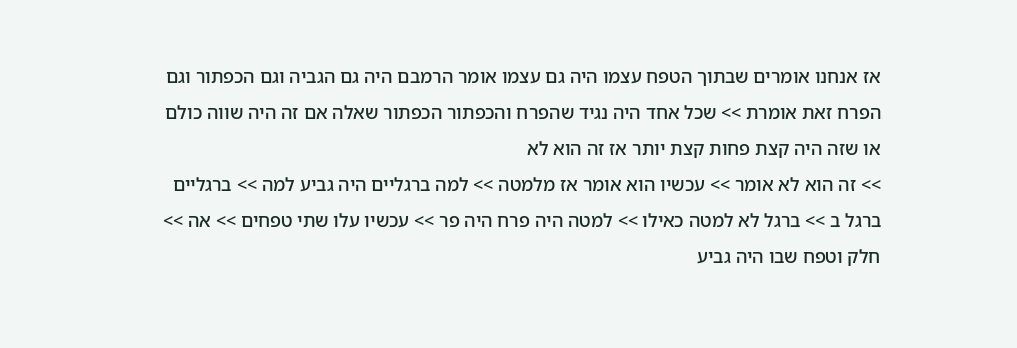אז אנחנו אומרים שבתוך הטפח עצמו היה גם עצמו אומר הרמבם היה גם הגביה וגם הכפתור וגם הפרח זאת אומרת >> שכל אחד היה נגיד שהפרח והכפתור הכפתור שאלה אם זה היה שווה כולם או שזה היה קצת פחות קצת יותר אז זה הוא לא
>> זה הוא לא אומר >> עכשיו הוא אומר אז מלמטה >> למה ברגליים היה גביע למה >> ברגליים ברגל ב >> ברגל לא למטה כאילו >> למטה היה פרח היה פר >> עכשיו עלו שתי טפחים >> אה >> חלק וטפח שבו היה גביע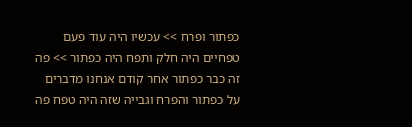כפתור ופרח >> עכשיו היה עוד פעם טפחיים היה חלק ותפח היה כפתור >> פה זה כבר כפתור אחר קודם אנחנו מדברים על כפתור והפרח וגבייה שזה היה טפח פה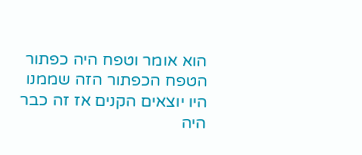הוא אומר וטפח היה כפתור הטפח הכפתור הזה שממנו היו יוצאים הקנים אז זה כבר היה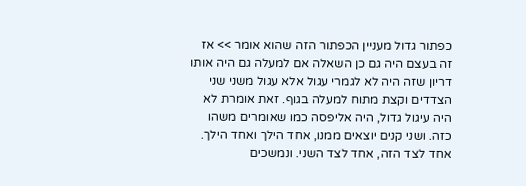כפתור גדול מעניין הכפתור הזה שהוא אומר >> אז זה בעצם היה גם כן השאלה אם למעלה גם היה אותו דריון שזה היה לא לגמרי עגול אלא עגול משני שני הצדדים וקצת מתוח למעלה בגוף. זאת אומרת לא היה עיגול גדול, היה אליפסה כמו שאומרים משהו כזה. ושני קנים יוצאים ממנו, אחד הילך ואחד הילך. אחד לצד הזה, אחד לצד השני. ונמשכים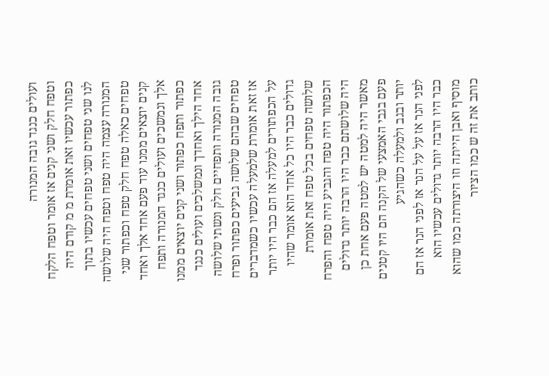ועולים כנגד גובה המנורה
וטפח חלק ושני קנים אז אומר וטפח הלקח כפתור עכשיו זאת אומרת מ מ קודם היה לנו שני טפחים ושני טפחים עכשיו בתוך המנורה עצמה היה טפח וטפח היה שלושה טפחים כאלה טפח חלק טפח וכפתור שני קנים יוצאים ממנו עוד פעם אחד אלך ואחד אלך ונמשכים ועולים כנגד המנורה ותפח כפתור ותפח כפתור ושני קנים יוצאים ממנו אחד הילך ואחדך ונמשלכים ועולים כנגד גובה המנורה ותפחיים חלק ונשתי שלושה טפחים שבהם שלושה גביעים כפתור ופרח אז זאת אומרת שלמעלה עכשיו כשמדברים על הכפתורים למעלה אז הם כבר היו יותר גדולים כבר היו כל אחד הוא אומר שהיו שלושה טפחים בכל טפח זאת אומרת הכפתור היה טפח והגביע היה טפח והפרח היה שלושתם כבר היו הרבה יותר גדולים מאשר היה למטה יש למטה פעם אחת כן פעם בגבי האמצעי של הקנה הם היו קטנים יותר ובגב ולמעלה כשהגיע
לפני הנר אז על על הנר אז לפני הנר אז הם כבר היו הרבה יותר גדולים עכשיו הוא מוסיף ואבן הייתה וזו היצורתה כמו שהוא כותב את זה ש כמו הציור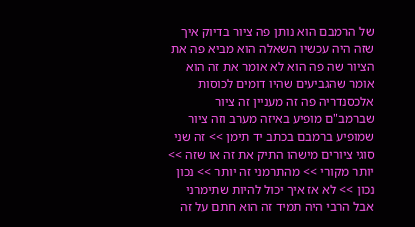של הרמבם הוא נותן פה ציור בדיוק איך שזה היה עכשיו השאלה הוא מביא פה את הציור שה פה הוא לא אומר את זה הוא אומר שהגביעים שהיו דומים לכוסות אלכסנדריה פה זה מעניין זה ציור שברמב"ם מופיע באיזה מערב וזה ציור שמופיע ברמבם בכתב יד תימן >> זה שני סוגי ציורים מישהו התיק את זה או שזה >> יותר מקורי >> מהתרמני זה יותר >> נכון נכון >> לא אז איך יכול להיות שתימרני אבל הרבי היה תמיד זה הוא חתם על זה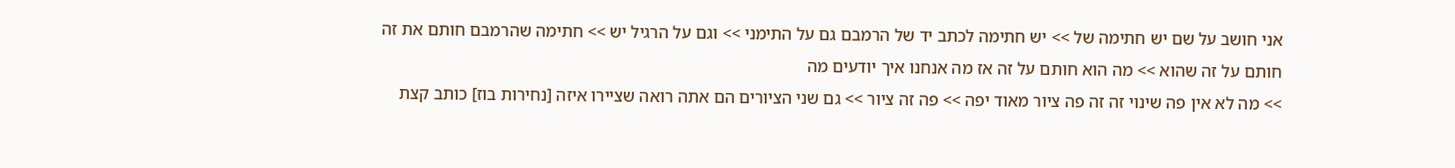אני חושב על שם יש חתימה של >> יש חתימה לכתב יד של הרמבם גם על התימני >> וגם על הרגיל יש >> חתימה שהרמבם חותם את זה חותם על זה שהוא >> מה הוא חותם על זה אז מה אנחנו איך יודעים מה
>> מה לא אין פה שינוי זה זה פה ציור מאוד יפה >> פה זה ציור >> גם שני הציורים הם אתה רואה שציירו איזה [נחירות בוז] כותב קצת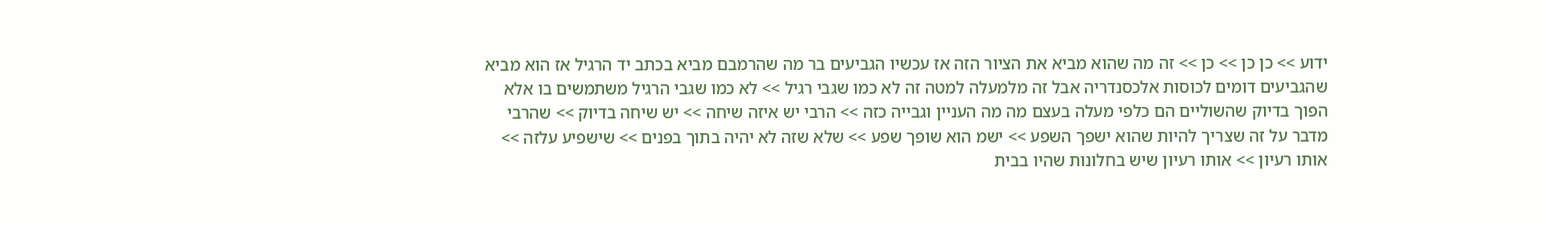ידוע >> כן כן >> כן >> זה מה שהוא מביא את הציור הזה אז עכשיו הגביעים בר מה שהרמבם מביא בכתב יד הרגיל אז הוא מביא שהגביעים דומים לכוסות אלכסנדריה אבל זה מלמעלה למטה זה לא כמו שגבי רגיל >> לא כמו שגבי הרגיל משתמשים בו אלא הפוך בדיוק שהשוליים הם כלפי מעלה בעצם מה מה העניין וגבייה כזה >> הרבי יש איזה שיחה >> יש שיחה בדיוק >> שהרבי מדבר על זה שצריך להיות שהוא ישפך השפע >> ישמ הוא שופך שפע >> שלא שזה לא יהיה בתוך בפנים >> שישפיע עלזה >> אותו רעיון >> אותו רעיון שיש בחלונות שהיו בבית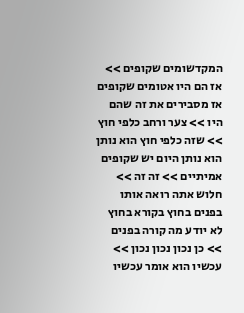המקדשומים שקופים >> אז הם היו אטומים שקופים אז מסבירים את זה שהם היו >> צער ורחב כלפי חוץ >> שזה כלפי חוץ הוא נותן
הוא נותן היום יש שקופים אמיתיים >> זה זה >> חלוש אתה רואה אותו בפנים בחוץ בקורא בחוץ לא יודע מה קורה בפנים >> כן נכון נכון נכון >> עכשיו הוא אומר עכשיו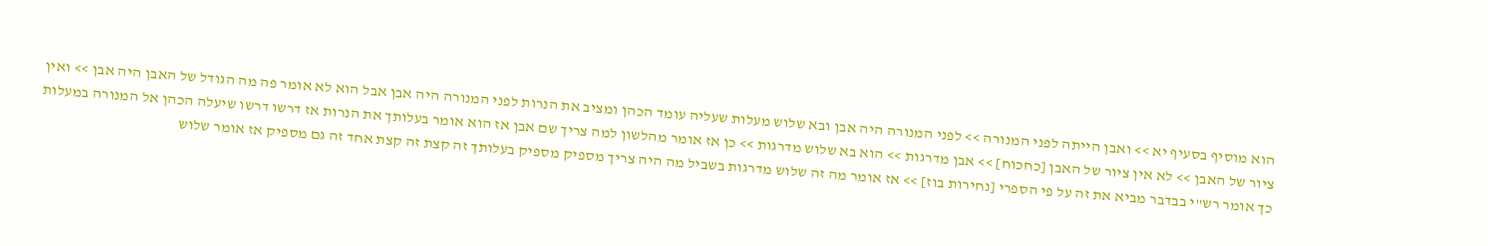הוא מוסיף בסעיף יא >> ואבן הייתה לפני המנורה >> לפני המנורה היה אבן ובא שלוש מעלות שעליה עומד הכהן ומציב את הנרות לפני המנורה היה אבן אבל הוא לא אומר פה מה הגודל של האבן היה אבן >> ואין ציור של האבן >> לא אין ציור של האבן [כחכוח] >> אבן מדרגות >> הוא בא שלוש מדרגות >> כן אז אומר מהלשון למה צריך שם אבן אז הוא אומר בעלותך את הנרות אז דרשו דרשו שיעלה הכהן אל המנורה במעלות כך אומר רש"י בבדבר מביא את זה על פי הספרי [נחירות בוז] >> אז אומר מה זה שלוש מדרגות בשביל מה היה צריך מספיק מספיק בעלותך זה קצת זה קצת אחד זה גם מספיק אז אומר שלוש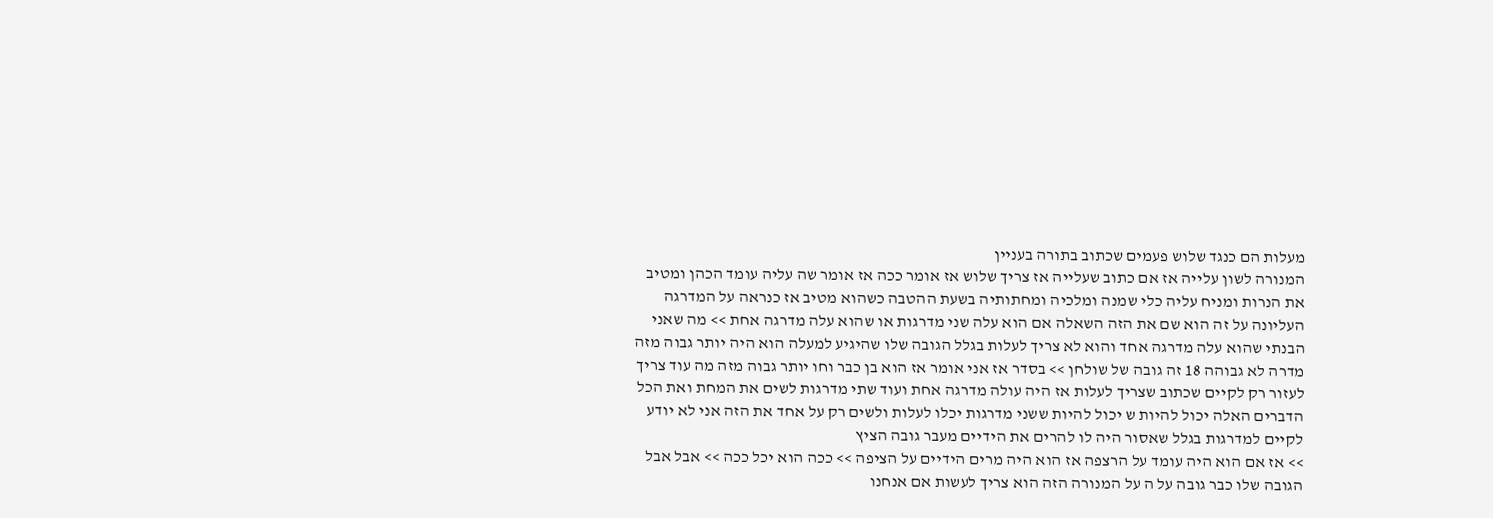מעלות הם כנגד שלוש פעמים שכתוב בתורה בעניין
המנורה לשון עלייה אז אם כתוב שעלייה אז צריך שלוש אז אומר ככה אז אומר שה עליה עומד הכהן ומטיב את הנרות ומניח עליה כלי שמנה ומלכיה ומחתותיה בשעת ההטבה כשהוא מטיב אז כנראה על המדרגה העליונה על זה הוא שם את הזה השאלה אם הוא עלה שני מדרגות או שהוא עלה מדרגה אחת >> מה שאני הבנתי שהוא עלה מדרגה אחד והוא לא צריך לעלות בגלל הגובה שלו שהיגיע למעלה הוא היה יותר גבוה מזה מדרה לא גבוהה 18 זה גובה של שולחן >> בסדר אז אני אומר אז הוא בן כבר וחו יותר גבוה מזה מה עוד צריך לעזור רק לקיים שכתוב שצריך לעלות אז היה עולה מדרגה אחת ועוד שתי מדרגות לשים את המחת ואת הכל הדברים האלה יכול להיות ש יכול להיות ששני מדרגות יכלו לעלות ולשים רק על אחד את הזה אני לא יודע לקיים למדרגות בגלל שאסור היה לו להרים את הידיים מעבר גובה הציץ
>> אז אם הוא היה עומד על הרצפה אז הוא היה מרים הידיים על הציפה >> ככה הוא יכל ככה >> אבל אבל הגובה שלו כבר גובה על ה על המנורה הזה הוא צריך לעשות אם אנחנו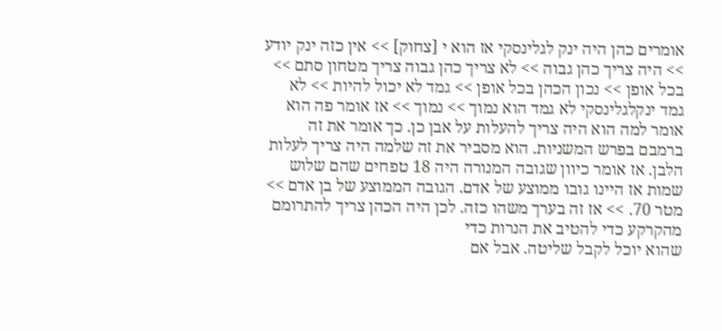אומרים כהן היה ינק לגלינסקי אז הוא י [צחוק] >> אין כזה ינק יודע >> היה צריך כהן גבוה >> לא צריך כהן גבוה צריך מטחון סתם >> בכל אופן >> נכון הכהן בכל אופן >> גמד לא יכול להיות >> לא גמד ינקלגלינסקי לא גמד הוא נמוך >> נמוך >> אז אומר פה הוא אומר למה הוא היה צריך להעלות על אבן כן. כך אומר את זה ברמבם בפרש המשניות. הוא מסביר את זה שלמה היה צריך לעלות הלבן. אז אומר כיוון שגובה המנורה היה 18 טפחים שהם שלוש שמות אז היינו גובו ממוצע של אדם. הגובה הממוצע של בן אדם >> מטר 70. >> אז זה בערך משהו כזה. לכן היה הכהן צריך להתרומם מהקרקע כדי להטיב את הנרות כדי
שהוא יוכל לקבל שליטה. אבל אם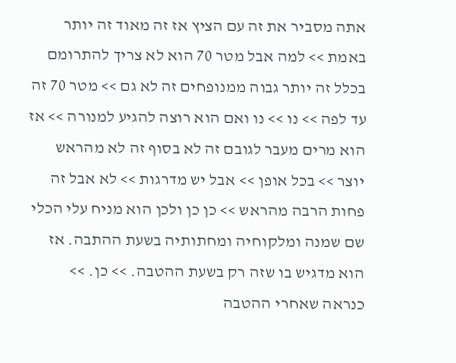אתה מסביר את זה עם הציץ אז זה מאוד זה יותר באמת >> למה אבל מטר 70 הוא לא צריך להתרומם בכלל זה יותר גבוה ממנופחים זה לא גם >> מטר 70 זה עד לפה >> נו >> נו ואם הוא רוצה להגיע למנורה >> אז הוא מרים מעבר לגובם זה לא בסוף זה לא מהראש יוצר >> בכל אופן >> אבל יש מדרגות >> לא אבל זה פחות הרבה מהראש >> כן כן ולכן הוא מניח עלי הכלי שם שמנה ומלקוחיה ומחתותיה בשעת ההתבה. אז הוא מדגיש בו שזה רק בשעת ההטבה. >> כן. >> כנראה שאחרי ההטבה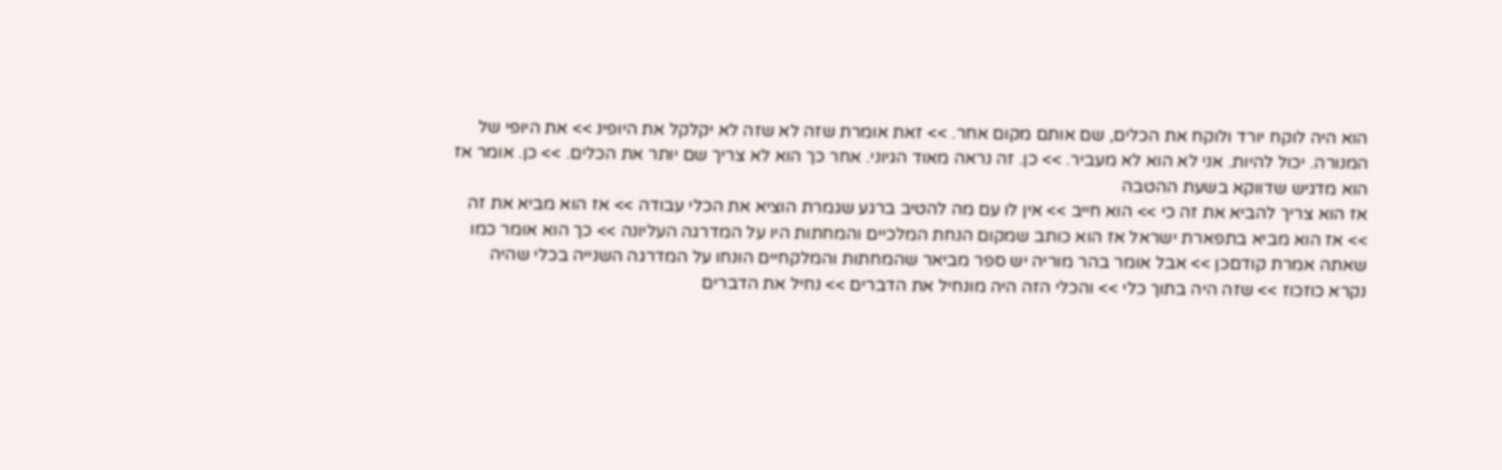הוא היה לוקח יורד ולוקח את הכלים, שם אותם מקום אחר. >> זאת אומרת שזה לא שזה לא יקלקל את היופינ >> את היופי של המנורה. יכול להיות. אני לא הוא לא מעביר. >> כן. זה נראה מאוד הגיוני. אחר כך הוא לא צריך שם יותר את הכלים. >> כן. אומר אז הוא מדגיש שדווקא בשעת ההטבה
אז הוא צריך להביא את זה כי >> הוא חייב >> אין לו עם מה להטיב ברגע שגמרת הוציא את הכלי עבודה >> אז הוא מביא את זה >> אז הוא מביא בתפארת ישראל אז הוא כותב שמקום הנחת המלכיים והמחתות היו על המדרגה העליונה >> כך הוא אומר כמו שאתה אמרת קודםכן >> אבל אומר בהר מוריה יש ספר מביאר שהמחתות והמלקחיים הונחו על המדרגה השנייה בכלי שהיה נקרא כוזכוז >> שזה היה בתוך כלי >> והכלי הזה היה מונחיל את הדברים >> נחיל את הדברים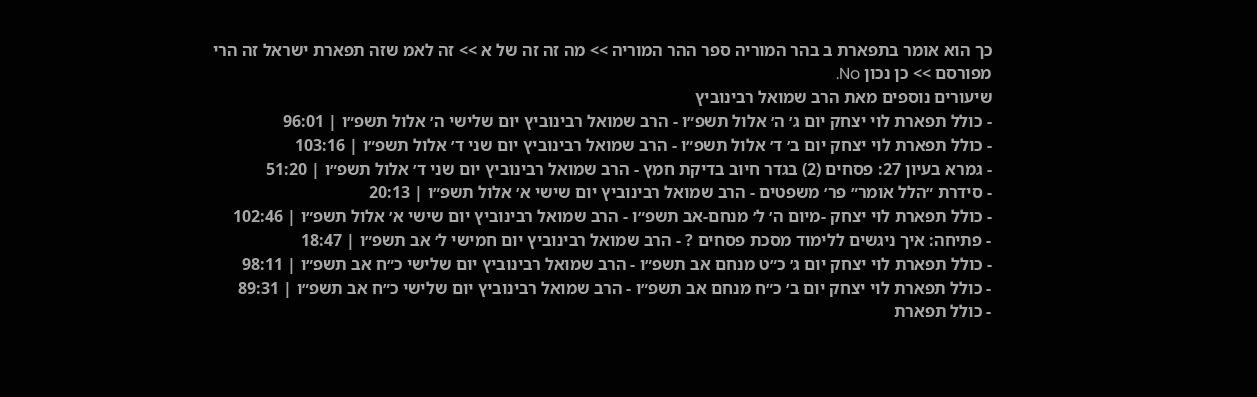כך הוא אומר בתפארת ב בהר המוריה ספר ההר המוריה >> מה זה זה של א >> זה לאמ שזה תפארת ישראל זה הרי מפורסם >> כן נכון No.
שיעורים נוספים מאת הרב שמואל רבינוביץ
- כולל תפארת לוי יצחק יום ג׳ ה׳ אלול תשפ״ו - הרב שמואל רבינוביץ יום שלישי ה׳ אלול תשפ״ו | 96:01
- כולל תפארת לוי יצחק יום ב׳ ד׳ אלול תשפ״ו - הרב שמואל רבינוביץ יום שני ד׳ אלול תשפ״ו | 103:16
- גמרא בעיון 27: פסחים (2) בגדר חיוב בדיקת חמץ - הרב שמואל רבינוביץ יום שני ד׳ אלול תשפ״ו | 51:20
- סידרת ״הלל אומר״ פר׳ משפטים - הרב שמואל רבינוביץ יום שישי א׳ אלול תשפ״ו | 20:13
- כולל תפארת לוי יצחק -מיום ה׳ ל׳ מנחם-אב תשפ״ו - הרב שמואל רבינוביץ יום שישי א׳ אלול תשפ״ו | 102:46
- פתיחה: איך ניגשים ללימוד מסכת פסחים ? - הרב שמואל רבינוביץ יום חמישי ל׳ אב תשפ״ו | 18:47
- כולל תפארת לוי יצחק יום ג׳ כ״ט מנחם אב תשפ״ו - הרב שמואל רבינוביץ יום שלישי כ״ח אב תשפ״ו | 98:11
- כולל תפארת לוי יצחק יום ב׳ כ״ח מנחם אב תשפ״ו - הרב שמואל רבינוביץ יום שלישי כ״ח אב תשפ״ו | 89:31
- כולל תפארת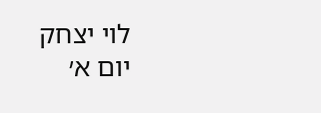לוי יצחק יום א׳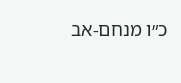כ״ו מנחם-אב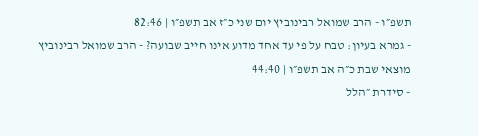תשפ״ו - הרב שמואל רבינוביץ יום שני כ״ז אב תשפ״ו | 82:46
- גמרא בעיון: טבח על פי עד אחד מדוע אינו חייב שבועה? - הרב שמואל רבינוביץ מוצאי שבת כ״ה אב תשפ״ו | 44:40
- סידרת ״הלל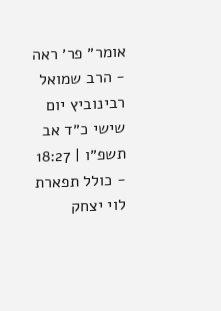אומר״ פר׳ ראה - הרב שמואל רבינוביץ יום שישי כ״ד אב תשפ״ו | 18:27
- כולל תפארת לוי יצחק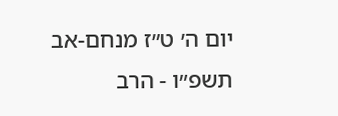יום ה׳ ט״ז מנחם-אב תשפ״ו - הרב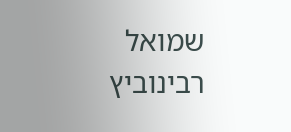שמואל רבינוביץ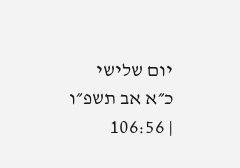יום שלישי כ״א אב תשפ״ו | 106:56